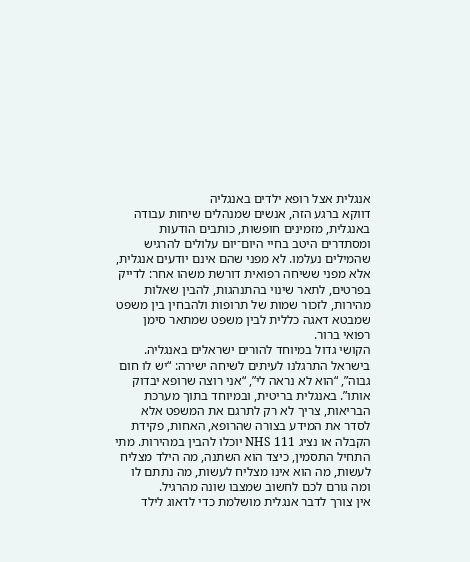אנגלית אצל רופא ילדים באנגליה
דווקא ברגע הזה, אנשים שמנהלים שיחות עבודה באנגלית, מזמינים חופשות, כותבים הודעות ומסתדרים היטב בחיי היום־יום עלולים להרגיש שהמילים נעלמו. לא מפני שהם אינם יודעים אנגלית, אלא מפני ששיחה רפואית דורשת משהו אחר: לדייק בפרטים, לתאר שינוי בהתנהגות, להבין שאלות מהירות, לזכור שמות של תרופות ולהבחין בין משפט שמבטא דאגה כללית לבין משפט שמתאר סימן רפואי ברור.
הקושי גדול במיוחד להורים ישראלים באנגליה. בישראל התרגלנו לעיתים לשיחה ישירה: “יש לו חום גבוה”, “הוא לא נראה לי”, “אני רוצה שרופא יבדוק אותו”. באנגלית בריטית, ובמיוחד בתוך מערכת הבריאות, צריך לא רק לתרגם את המשפט אלא לסדר את המידע בצורה שהרופא, האחות, פקידת הקבלה או נציג NHS 111 יוכלו להבין במהירות. מתי התחיל התסמין, כיצד הוא השתנה, מה הילד מצליח לעשות, מה הוא אינו מצליח לעשות, מה נתתם לו ומה גורם לכם לחשוב שמצבו שונה מהרגיל.
אין צורך לדבר אנגלית מושלמת כדי לדאוג לילד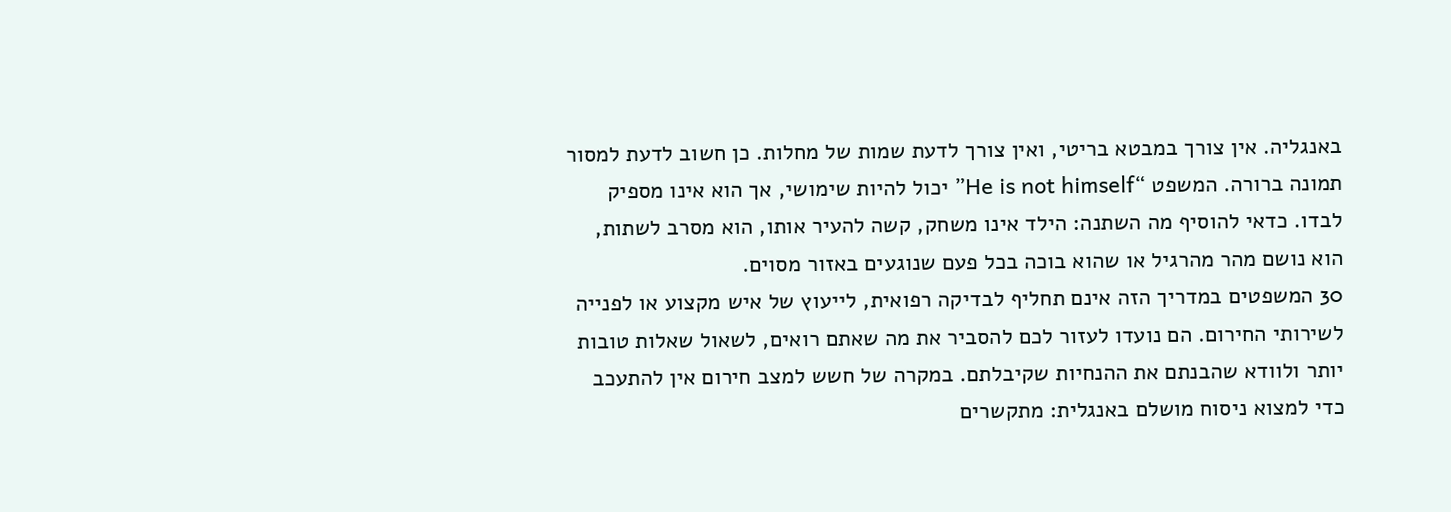באנגליה. אין צורך במבטא בריטי, ואין צורך לדעת שמות של מחלות. כן חשוב לדעת למסור תמונה ברורה. המשפט “He is not himself” יכול להיות שימושי, אך הוא אינו מספיק לבדו. כדאי להוסיף מה השתנה: הילד אינו משחק, קשה להעיר אותו, הוא מסרב לשתות, הוא נושם מהר מהרגיל או שהוא בוכה בכל פעם שנוגעים באזור מסוים.
30 המשפטים במדריך הזה אינם תחליף לבדיקה רפואית, לייעוץ של איש מקצוע או לפנייה לשירותי החירום. הם נועדו לעזור לכם להסביר את מה שאתם רואים, לשאול שאלות טובות יותר ולוודא שהבנתם את ההנחיות שקיבלתם. במקרה של חשש למצב חירום אין להתעכב כדי למצוא ניסוח מושלם באנגלית: מתקשרים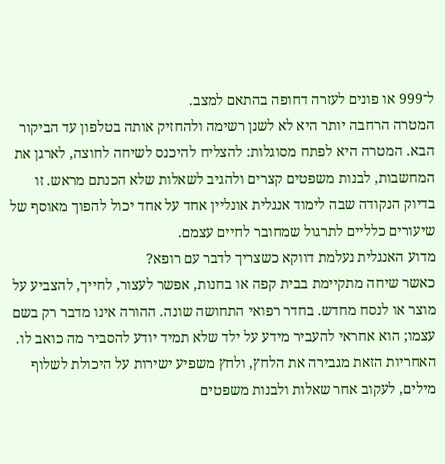ל־999 או פונים לעזרה דחופה בהתאם למצב.
המטרה הרחבה יותר היא לא לשנן רשימה ולהחזיק אותה בטלפון עד הביקור הבא. המטרה היא לפתח מסוגלות: להצליח להיכנס לשיחה לחוצה, לארגן את המחשבות, לבנות משפטים קצרים ולהגיב לשאלות שלא הכנתם מראש. זו בדיוק הנקודה שבה לימוד אנגלית אונליין אחד על אחד יכול להפוך מאוסף של שיעורים כלליים לתרגול שמחובר לחיים עצמם.
מדוע האנגלית נעלמת דווקא כשצריך לדבר עם רופא?
כאשר שיחה מתקיימת בבית קפה או בחנות, אפשר לעצור, לחייך, להצביע על מוצר או לנסח מחדש. בחדר רפואי התחושה שונה. ההורה אינו מדבר רק בשם עצמו; הוא אחראי להעביר מידע על ילד שלא תמיד יודע להסביר מה כואב לו. האחריות הזאת מגבירה את הלחץ, ולחץ משפיע ישירות על היכולת לשלוף מילים, לעקוב אחר שאלות ולבנות משפטים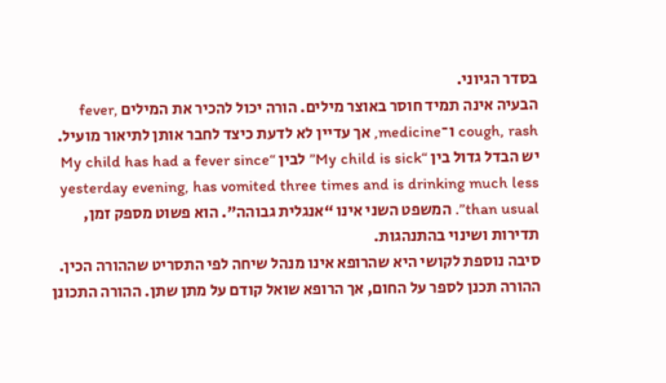בסדר הגיוני.
הבעיה אינה תמיד חוסר באוצר מילים. הורה יכול להכיר את המילים fever, cough, rash ו־medicine, אך עדיין לא לדעת כיצד לחבר אותן לתיאור מועיל. יש הבדל גדול בין “My child is sick” לבין “My child has had a fever since yesterday evening, has vomited three times and is drinking much less than usual”. המשפט השני אינו “אנגלית גבוהה”. הוא פשוט מספק זמן, תדירות ושינוי בהתנהגות.
סיבה נוספת לקושי היא שהרופא אינו מנהל שיחה לפי התסריט שההורה הכין. ההורה תכנן לספר על החום, אך הרופא שואל קודם על מתן שתן. ההורה התכונן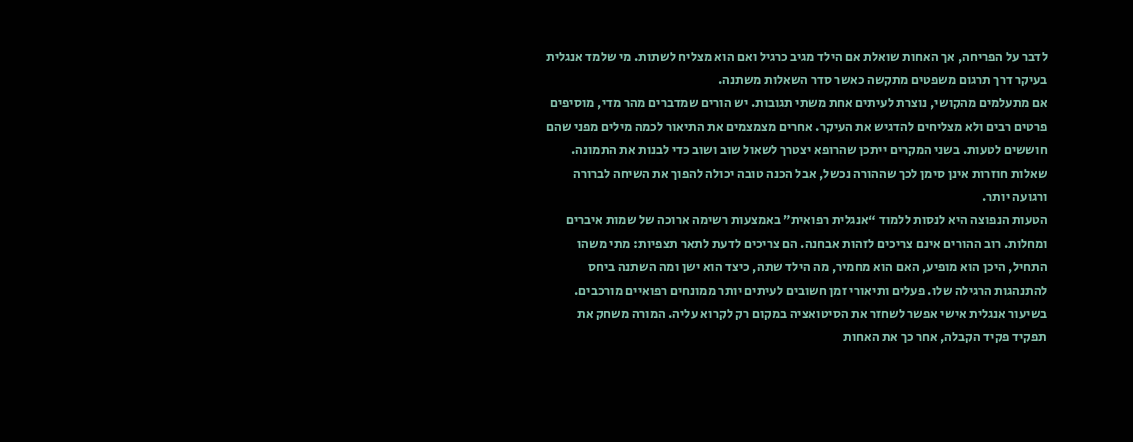לדבר על הפריחה, אך האחות שואלת אם הילד מגיב כרגיל ואם הוא מצליח לשתות. מי שלמד אנגלית בעיקר דרך תרגום משפטים מתקשה כאשר סדר השאלות משתנה.
אם מתעלמים מהקושי, נוצרת לעיתים אחת משתי תגובות. יש הורים שמדברים מהר מדי, מוסיפים פרטים רבים ולא מצליחים להדגיש את העיקר. אחרים מצמצמים את התיאור לכמה מילים מפני שהם חוששים לטעות. בשני המקרים ייתכן שהרופא יצטרך לשאול שוב ושוב כדי לבנות את התמונה. שאלות חוזרות אינן סימן לכך שההורה נכשל, אבל הכנה טובה יכולה להפוך את השיחה לברורה ורגועה יותר.
הטעות הנפוצה היא לנסות ללמוד “אנגלית רפואית” באמצעות רשימה ארוכה של שמות איברים ומחלות. רוב ההורים אינם צריכים לזהות אבחנה. הם צריכים לדעת לתאר תצפיות: מתי משהו התחיל, היכן הוא מופיע, האם הוא מחמיר, מה הילד שתה, כיצד הוא ישן ומה השתנה ביחס להתנהגות הרגילה שלו. פעלים ותיאורי זמן חשובים לעיתים יותר ממונחים רפואיים מורכבים.
בשיעור אנגלית אישי אפשר לשחזר את הסיטואציה במקום רק לקרוא עליה. המורה משחק את תפקיד פקיד הקבלה, אחר כך את האחות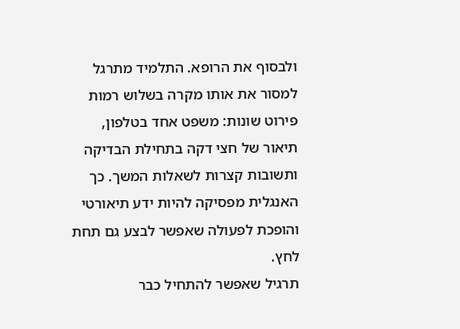ולבסוף את הרופא. התלמיד מתרגל למסור את אותו מקרה בשלוש רמות פירוט שונות: משפט אחד בטלפון, תיאור של חצי דקה בתחילת הבדיקה ותשובות קצרות לשאלות המשך. כך האנגלית מפסיקה להיות ידע תיאורטי והופכת לפעולה שאפשר לבצע גם תחת לחץ.
תרגיל שאפשר להתחיל כבר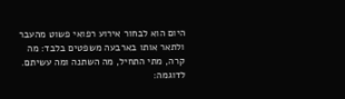היום הוא לבחור אירוע רפואי פשוט מהעבר ולתאר אותו בארבעה משפטים בלבד: מה קרה, מתי התחיל, מה השתנה ומה עשיתם. לדוגמה: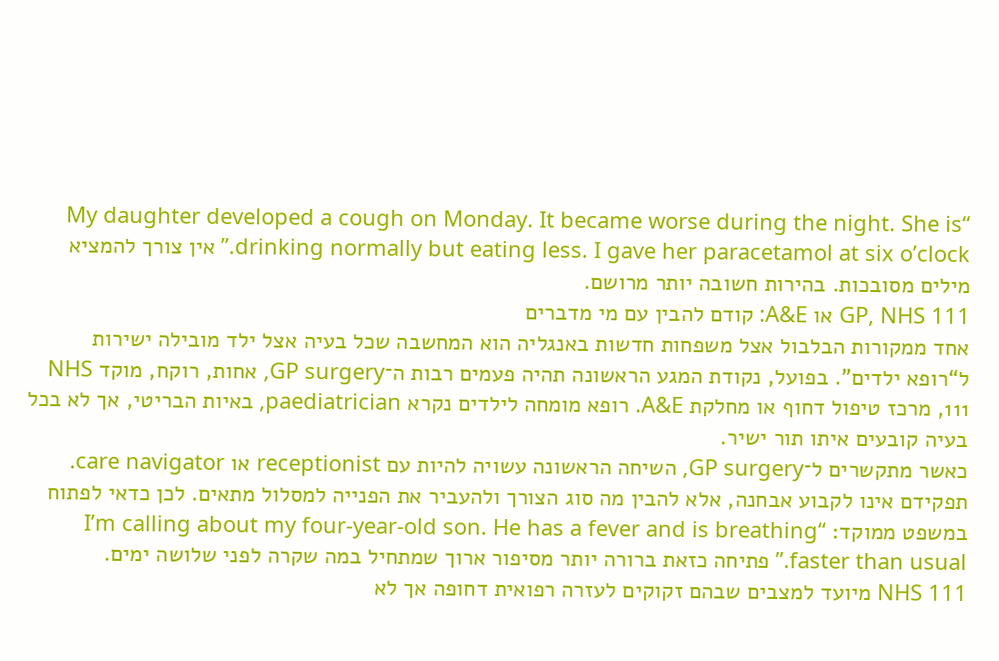“My daughter developed a cough on Monday. It became worse during the night. She is drinking normally but eating less. I gave her paracetamol at six o’clock.” אין צורך להמציא מילים מסובכות. בהירות חשובה יותר מרושם.
GP, NHS 111 או A&E: קודם להבין עם מי מדברים
אחד ממקורות הבלבול אצל משפחות חדשות באנגליה הוא המחשבה שכל בעיה אצל ילד מובילה ישירות ל“רופא ילדים”. בפועל, נקודת המגע הראשונה תהיה פעמים רבות ה־GP surgery, אחות, רוקח, מוקד NHS 111, מרכז טיפול דחוף או מחלקת A&E. רופא מומחה לילדים נקרא paediatrician, באיות הבריטי, אך לא בכל בעיה קובעים איתו תור ישיר.
כאשר מתקשרים ל־GP surgery, השיחה הראשונה עשויה להיות עם receptionist או care navigator. תפקידם אינו לקבוע אבחנה, אלא להבין מה סוג הצורך ולהעביר את הפנייה למסלול מתאים. לכן כדאי לפתוח במשפט ממוקד: “I’m calling about my four-year-old son. He has a fever and is breathing faster than usual.” פתיחה כזאת ברורה יותר מסיפור ארוך שמתחיל במה שקרה לפני שלושה ימים.
NHS 111 מיועד למצבים שבהם זקוקים לעזרה רפואית דחופה אך לא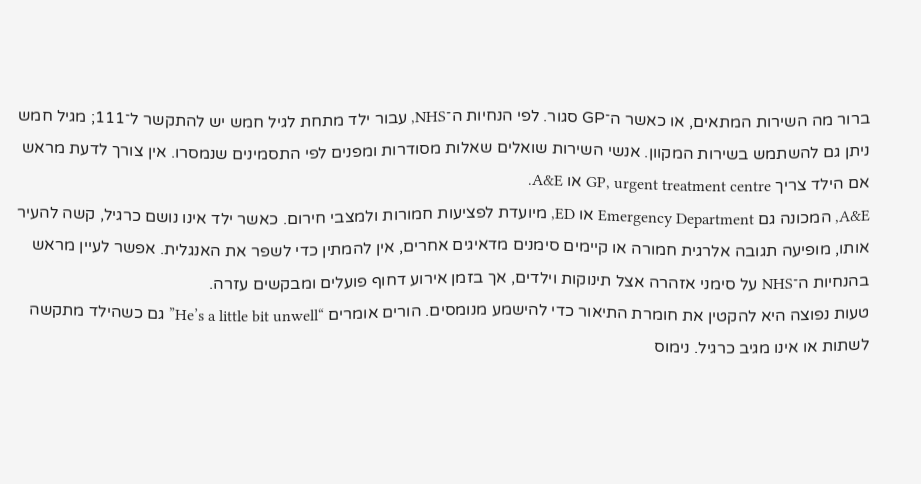ברור מה השירות המתאים, או כאשר ה־GP סגור. לפי הנחיות ה־NHS, עבור ילד מתחת לגיל חמש יש להתקשר ל־111; מגיל חמש ניתן גם להשתמש בשירות המקוון. אנשי השירות שואלים שאלות מסודרות ומפנים לפי התסמינים שנמסרו. אין צורך לדעת מראש אם הילד צריך GP, urgent treatment centre או A&E.
A&E, המכונה גם Emergency Department או ED, מיועדת לפציעות חמורות ולמצבי חירום. כאשר ילד אינו נושם כרגיל, קשה להעיר אותו, מופיעה תגובה אלרגית חמורה או קיימים סימנים מדאיגים אחרים, אין להמתין כדי לשפר את האנגלית. אפשר לעיין מראש בהנחיות ה־NHS על סימני אזהרה אצל תינוקות וילדים, אך בזמן אירוע דחוף פועלים ומבקשים עזרה.
טעות נפוצה היא להקטין את חומרת התיאור כדי להישמע מנומסים. הורים אומרים “He’s a little bit unwell” גם כשהילד מתקשה לשתות או אינו מגיב כרגיל. נימוס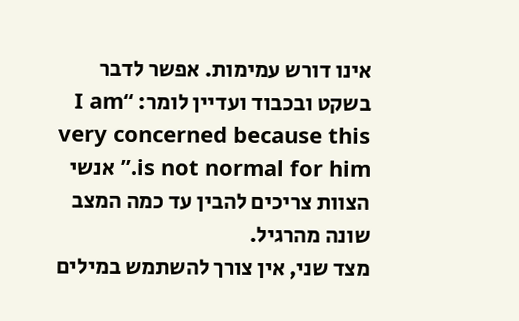אינו דורש עמימות. אפשר לדבר בשקט ובכבוד ועדיין לומר: “I am very concerned because this is not normal for him.” אנשי הצוות צריכים להבין עד כמה המצב שונה מהרגיל.
מצד שני, אין צורך להשתמש במילים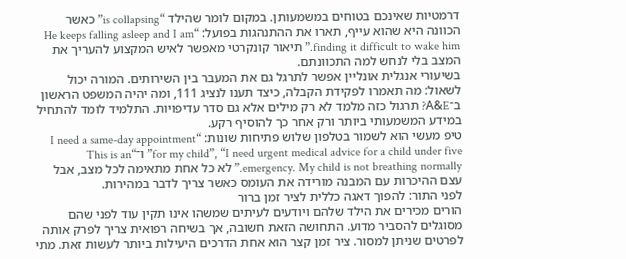דרמטיות שאינכם בטוחים במשמעותן. במקום לומר שהילד “is collapsing” כאשר הכוונה היא שהוא עייף, תארו את ההתנהגות בפועל: “He keeps falling asleep and I am finding it difficult to wake him.” תיאור קונקרטי מאפשר לאיש המקצוע להעריך את המצב בלי לנחש למה התכוונתם.
בשיעורי אנגלית אונליין אפשר לתרגל גם את המעבר בין השירותים. המורה יכול לשאול: מה תאמרו לפקידת הקבלה, כיצד תענו לנציג 111, ומה יהיה המשפט הראשון ב־A&E? תרגול כזה מלמד לא רק מילים אלא גם סדר עדיפויות. התלמיד לומד להתחיל במידע המשמעותי ביותר ורק אחר כך להוסיף רקע.
טיפ מעשי הוא לשמור בטלפון שלוש פתיחות שונות: “I need a same-day appointment for my child”, “I need urgent medical advice for a child under five” ו־“This is an emergency. My child is not breathing normally.” לא כל אחת מתאימה לכל מצב, אבל עצם ההיכרות עם המבנה מורידה את העומס כאשר צריך לדבר במהירות.
לפני התור: להפוך דאגה כללית לציר זמן ברור
הורים מכירים את הילד שלהם ויודעים לעיתים שמשהו אינו תקין עוד לפני שהם מסוגלים להסביר מדוע. התחושה הזאת חשובה, אך בשיחה רפואית צריך לפרק אותה לפרטים שניתן למסור. ציר זמן קצר הוא אחת הדרכים היעילות ביותר לעשות זאת. מתי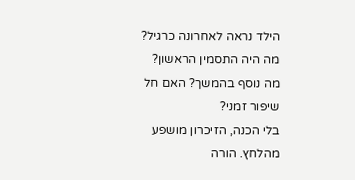הילד נראה לאחרונה כרגיל? מה היה התסמין הראשון? מה נוסף בהמשך? האם חל שיפור זמני?
בלי הכנה, הזיכרון מושפע מהלחץ. הורה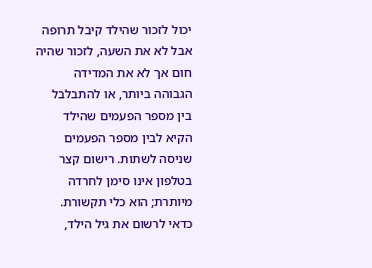יכול לזכור שהילד קיבל תרופה אבל לא את השעה, לזכור שהיה חום אך לא את המדידה הגבוהה ביותר, או להתבלבל בין מספר הפעמים שהילד הקיא לבין מספר הפעמים שניסה לשתות. רישום קצר בטלפון אינו סימן לחרדה מיותרת; הוא כלי תקשורת.
כדאי לרשום את גיל הילד,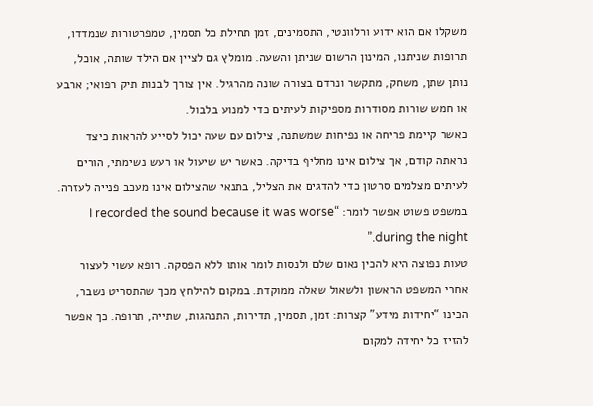משקלו אם הוא ידוע ורלוונטי, התסמינים, זמן תחילת כל תסמין, טמפרטורות שנמדדו, תרופות שניתנו, המינון הרשום שניתן והשעה. מומלץ גם לציין אם הילד שותה, אוכל, נותן שתן, משחק, מתקשר ונרדם בצורה שונה מהרגיל. אין צורך לבנות תיק רפואי; ארבע או חמש שורות מסודרות מספיקות לעיתים כדי למנוע בלבול.
כאשר קיימת פריחה או נפיחות שמשתנה, צילום עם שעה יכול לסייע להראות כיצד נראתה קודם, אך צילום אינו מחליף בדיקה. כאשר יש שיעול או רעש נשימתי, הורים לעיתים מצלמים סרטון כדי להדגים את הצליל, בתנאי שהצילום אינו מעכב פנייה לעזרה. במשפט פשוט אפשר לומר: “I recorded the sound because it was worse during the night.”
טעות נפוצה היא להכין נאום שלם ולנסות לומר אותו ללא הפסקה. רופא עשוי לעצור אחרי המשפט הראשון ולשאול שאלה ממוקדת. במקום להילחץ מכך שהתסריט נשבר, הכינו “יחידות מידע” קצרות: זמן, תסמין, תדירות, התנהגות, שתייה, תרופה. כך אפשר להזיז כל יחידה למקום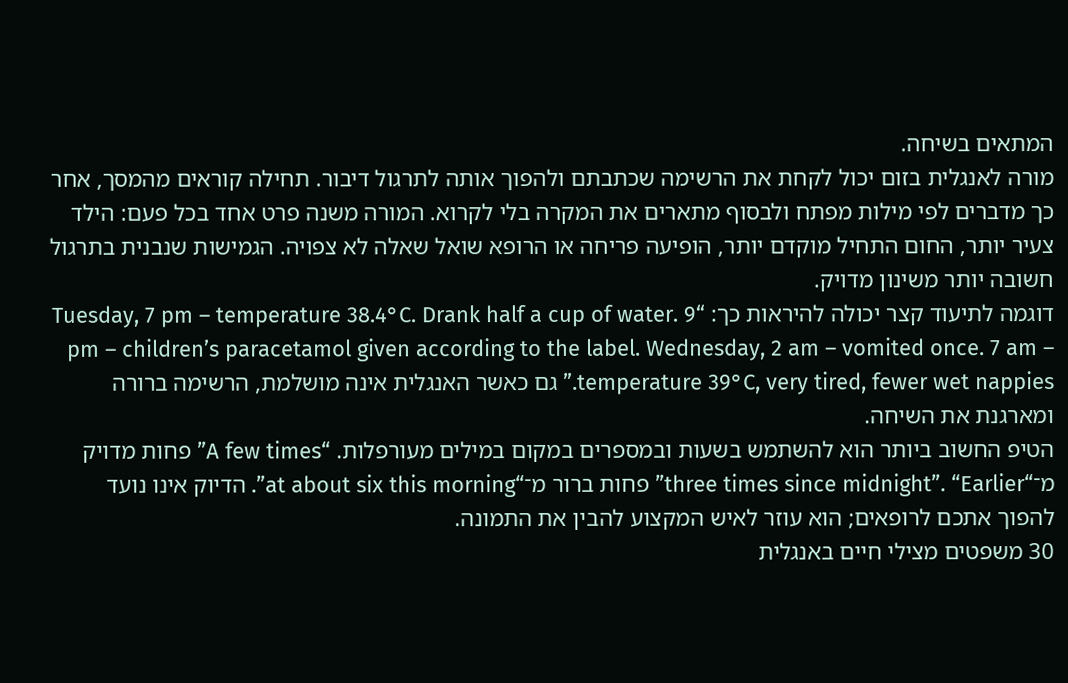המתאים בשיחה.
מורה לאנגלית בזום יכול לקחת את הרשימה שכתבתם ולהפוך אותה לתרגול דיבור. תחילה קוראים מהמסך, אחר כך מדברים לפי מילות מפתח ולבסוף מתארים את המקרה בלי לקרוא. המורה משנה פרט אחד בכל פעם: הילד צעיר יותר, החום התחיל מוקדם יותר, הופיעה פריחה או הרופא שואל שאלה לא צפויה. הגמישות שנבנית בתרגול חשובה יותר משינון מדויק.
דוגמה לתיעוד קצר יכולה להיראות כך: “Tuesday, 7 pm – temperature 38.4°C. Drank half a cup of water. 9 pm – children’s paracetamol given according to the label. Wednesday, 2 am – vomited once. 7 am – temperature 39°C, very tired, fewer wet nappies.” גם כאשר האנגלית אינה מושלמת, הרשימה ברורה ומארגנת את השיחה.
הטיפ החשוב ביותר הוא להשתמש בשעות ובמספרים במקום במילים מעורפלות. “A few times” פחות מדויק מ־“three times since midnight”. “Earlier” פחות ברור מ־“at about six this morning”. הדיוק אינו נועד להפוך אתכם לרופאים; הוא עוזר לאיש המקצוע להבין את התמונה.
30 משפטים מצילי חיים באנגלית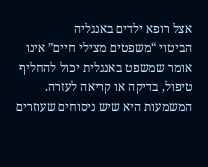אצל רופא ילדים באנגליה
הביטוי “משפטים מצילי חיים” אינו אומר שמשפט באנגלית יכול להחליף טיפול, בדיקה או קריאה לעזרה. המשמעות היא שיש ניסוחים שעוזרים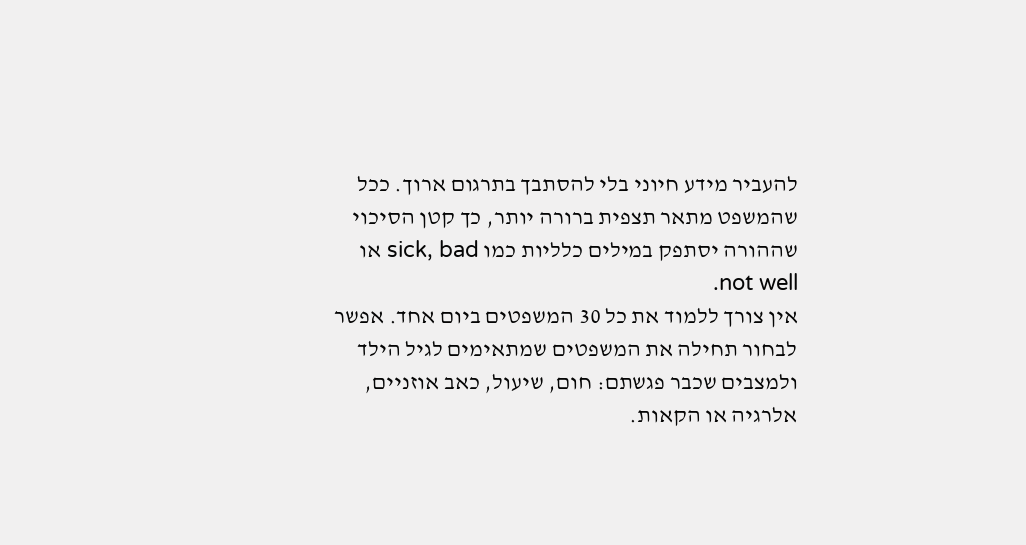להעביר מידע חיוני בלי להסתבך בתרגום ארוך. ככל שהמשפט מתאר תצפית ברורה יותר, כך קטן הסיכוי שההורה יסתפק במילים כלליות כמו sick, bad או not well.
אין צורך ללמוד את כל 30 המשפטים ביום אחד. אפשר לבחור תחילה את המשפטים שמתאימים לגיל הילד ולמצבים שכבר פגשתם: חום, שיעול, כאב אוזניים, אלרגיה או הקאות.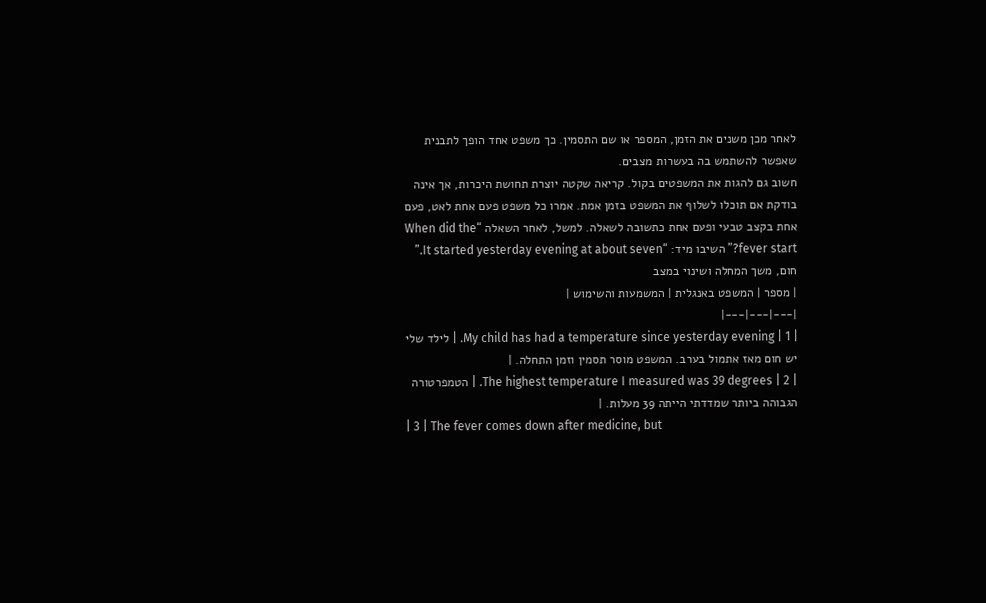לאחר מכן משנים את הזמן, המספר או שם התסמין. כך משפט אחד הופך לתבנית שאפשר להשתמש בה בעשרות מצבים.
חשוב גם להגות את המשפטים בקול. קריאה שקטה יוצרת תחושת היכרות, אך אינה בודקת אם תוכלו לשלוף את המשפט בזמן אמת. אמרו כל משפט פעם אחת לאט, פעם אחת בקצב טבעי ופעם אחת כתשובה לשאלה. למשל, לאחר השאלה “When did the fever start?” השיבו מיד: “It started yesterday evening at about seven.”
חום, משך המחלה ושינוי במצב
| מספר | המשפט באנגלית | המשמעות והשימוש |
|---|---|---|
| 1 | My child has had a temperature since yesterday evening. | לילד שלי יש חום מאז אתמול בערב. המשפט מוסר תסמין וזמן התחלה. |
| 2 | The highest temperature I measured was 39 degrees. | הטמפרטורה הגבוהה ביותר שמדדתי הייתה 39 מעלות. |
| 3 | The fever comes down after medicine, but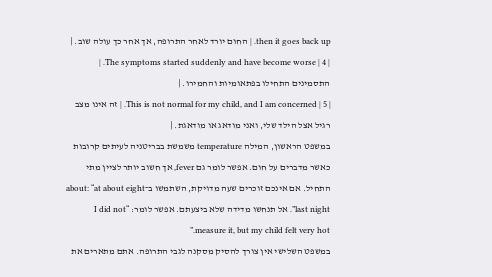then it goes back up. | החום יורד לאחר התרופה, אך אחר כך עולה שוב. |
| 4 | The symptoms started suddenly and have become worse. | התסמינים התחילו בפתאומיות והחמירו. |
| 5 | This is not normal for my child, and I am concerned. | זה אינו מצב רגיל אצל הילד שלי, ואני מודאג או מודאגת. |
במשפט הראשון, המילה temperature משמשת בבריטניה לעיתים קרובות כאשר מדברים על חום. אפשר לומר גם fever, אך חשוב יותר לציין מתי התחיל. אם אינכם זוכרים שעה מדויקת, השתמשו ב־about: “at about eight last night”. אל תנחשו מדידה שלא ביצעתם. אפשר לומר: “I did not measure it, but my child felt very hot.”
במשפט השלישי אין צורך להסיק מסקנה לגבי התרופה. אתם מתארים את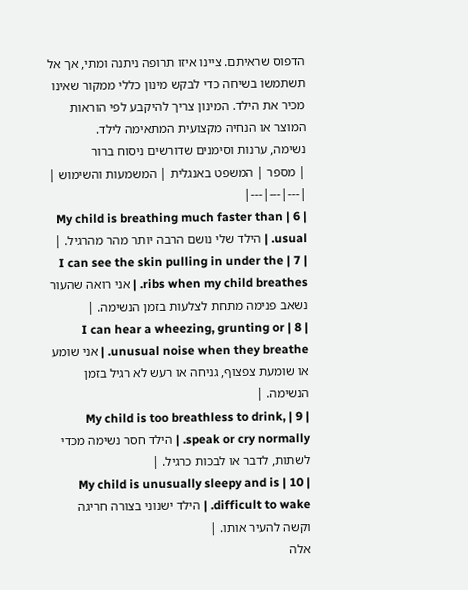הדפוס שראיתם. ציינו איזו תרופה ניתנה ומתי, אך אל תשתמשו בשיחה כדי לבקש מינון כללי ממקור שאינו מכיר את הילד. המינון צריך להיקבע לפי הוראות המוצר או הנחיה מקצועית המתאימה לילד.
נשימה, ערנות וסימנים שדורשים ניסוח ברור
| מספר | המשפט באנגלית | המשמעות והשימוש |
|---|---|---|
| 6 | My child is breathing much faster than usual. | הילד שלי נושם הרבה יותר מהר מהרגיל. |
| 7 | I can see the skin pulling in under the ribs when my child breathes. | אני רואה שהעור נשאב פנימה מתחת לצלעות בזמן הנשימה. |
| 8 | I can hear a wheezing, grunting or unusual noise when they breathe. | אני שומע או שומעת צפצוף, גניחה או רעש לא רגיל בזמן הנשימה. |
| 9 | My child is too breathless to drink, speak or cry normally. | הילד חסר נשימה מכדי לשתות, לדבר או לבכות כרגיל. |
| 10 | My child is unusually sleepy and is difficult to wake. | הילד ישנוני בצורה חריגה וקשה להעיר אותו. |
אלה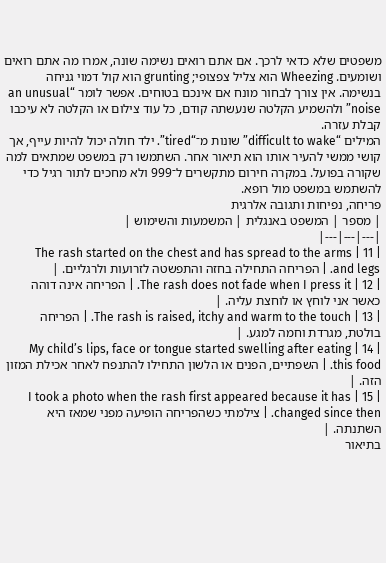משפטים שלא כדאי לרכך. אם אתם רואים נשימה שונה, אמרו מה אתם רואים ושומעים. Wheezing הוא צליל צפצופי; grunting הוא קול דמוי גניחה בנשימה. אין צורך לבחור מונח אם אינכם בטוחים. אפשר לומר “an unusual noise” ולהשמיע הקלטה שנעשתה קודם, כל עוד צילום או הקלטה לא עיכבו קבלת עזרה.
המילים “difficult to wake” שונות מ־“tired”. ילד חולה יכול להיות עייף, אך קושי ממשי להעיר אותו הוא תיאור אחר. השתמשו רק במשפט שמתאים למה שקורה בפועל. במקרה חירום מתקשרים ל־999 ולא מחכים לתור רגיל כדי להשתמש במשפט מול רופא.
פריחה, נפיחות ותגובה אלרגית
| מספר | המשפט באנגלית | המשמעות והשימוש |
|---|---|---|
| 11 | The rash started on the chest and has spread to the arms and legs. | הפריחה התחילה בחזה והתפשטה לזרועות ולרגליים. |
| 12 | The rash does not fade when I press it. | הפריחה אינה דוהה כאשר אני לוחץ או לוחצת עליה. |
| 13 | The rash is raised, itchy and warm to the touch. | הפריחה בולטת, מגרדת וחמה למגע. |
| 14 | My child’s lips, face or tongue started swelling after eating this food. | השפתיים, הפנים או הלשון התחילו להתנפח לאחר אכילת המזון הזה. |
| 15 | I took a photo when the rash first appeared because it has changed since then. | צילמתי כשהפריחה הופיעה מפני שמאז היא השתנתה. |
בתיאור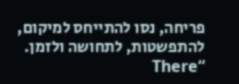פריחה, נסו להתייחס למיקום, להתפשטות, לתחושה ולזמן. “There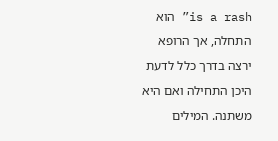is a rash” הוא התחלה, אך הרופא ירצה בדרך כלל לדעת היכן התחילה ואם היא משתנה. המילים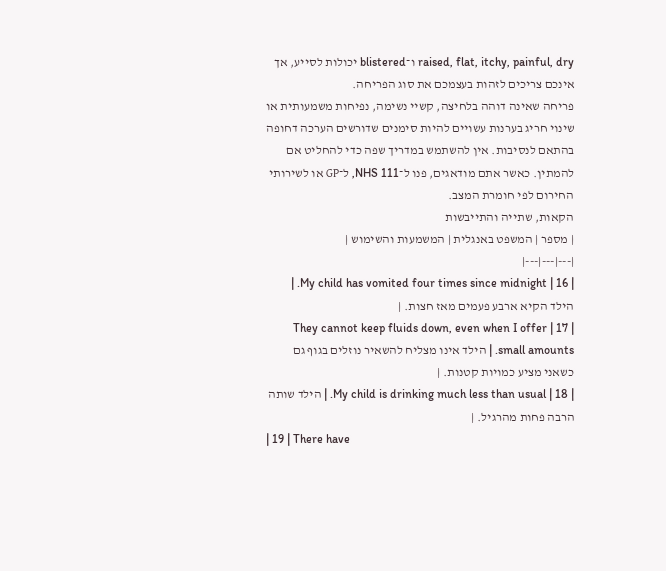raised, flat, itchy, painful, dry ו־blistered יכולות לסייע, אך אינכם צריכים לזהות בעצמכם את סוג הפריחה.
פריחה שאינה דוהה בלחיצה, קשיי נשימה, נפיחות משמעותית או שינוי חריג בערנות עשויים להיות סימנים שדורשים הערכה דחופה בהתאם לנסיבות. אין להשתמש במדריך שפה כדי להחליט אם להמתין. כאשר אתם מודאגים, פנו ל־NHS 111, ל־GP או לשירותי החירום לפי חומרת המצב.
הקאות, שתייה והתייבשות
| מספר | המשפט באנגלית | המשמעות והשימוש |
|---|---|---|
| 16 | My child has vomited four times since midnight. | הילד הקיא ארבע פעמים מאז חצות. |
| 17 | They cannot keep fluids down, even when I offer small amounts. | הילד אינו מצליח להשאיר נוזלים בגוף גם כשאני מציע כמויות קטנות. |
| 18 | My child is drinking much less than usual. | הילד שותה הרבה פחות מהרגיל. |
| 19 | There have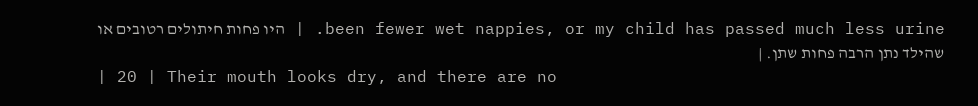been fewer wet nappies, or my child has passed much less urine. | היו פחות חיתולים רטובים או שהילד נתן הרבה פחות שתן. |
| 20 | Their mouth looks dry, and there are no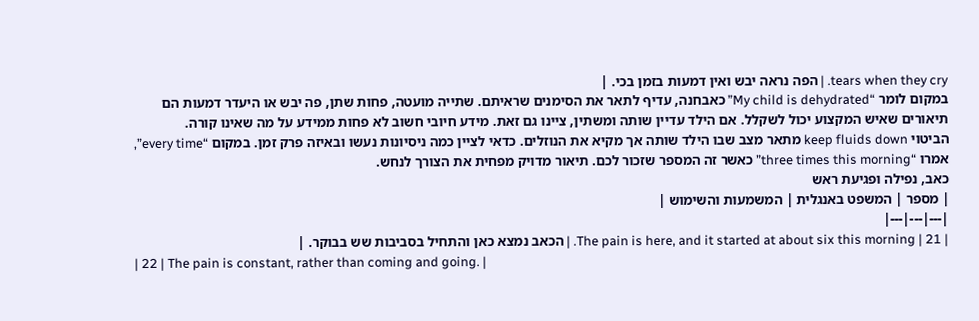tears when they cry. | הפה נראה יבש ואין דמעות בזמן בכי. |
במקום לומר “My child is dehydrated” כאבחנה, עדיף לתאר את הסימנים שראיתם. שתייה מועטה, פחות שתן, פה יבש או היעדר דמעות הם תיאורים שאיש המקצוע יכול לשקלל. אם הילד עדיין שותה ומשתין, ציינו גם זאת. מידע חיובי חשוב לא פחות ממידע על מה שאינו קורה.
הביטוי keep fluids down מתאר מצב שבו הילד שותה אך מקיא את הנוזלים. כדאי לציין כמה ניסיונות נעשו ובאיזה פרק זמן. במקום “every time”, אמרו “three times this morning” כאשר זה המספר שזכור לכם. תיאור מדויק מפחית את הצורך לנחש.
כאב, נפילה ופגיעת ראש
| מספר | המשפט באנגלית | המשמעות והשימוש |
|---|---|---|
| 21 | The pain is here, and it started at about six this morning. | הכאב נמצא כאן והתחיל בסביבות שש בבוקר. |
| 22 | The pain is constant, rather than coming and going. |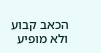הכאב קבוע ולא מופיע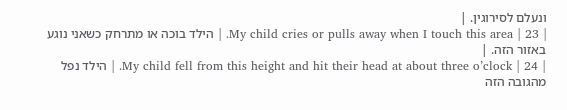ונעלם לסירוגין. |
| 23 | My child cries or pulls away when I touch this area. | הילד בוכה או מתרחק כשאני נוגע באזור הזה. |
| 24 | My child fell from this height and hit their head at about three o’clock. | הילד נפל מהגובה הזה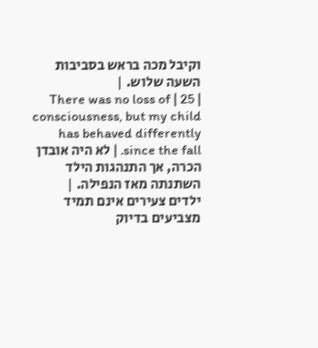וקיבל מכה בראש בסביבות השעה שלוש. |
| 25 | There was no loss of consciousness, but my child has behaved differently since the fall. | לא היה אובדן הכרה, אך התנהגות הילד השתנתה מאז הנפילה. |
ילדים צעירים אינם תמיד מצביעים בדיוק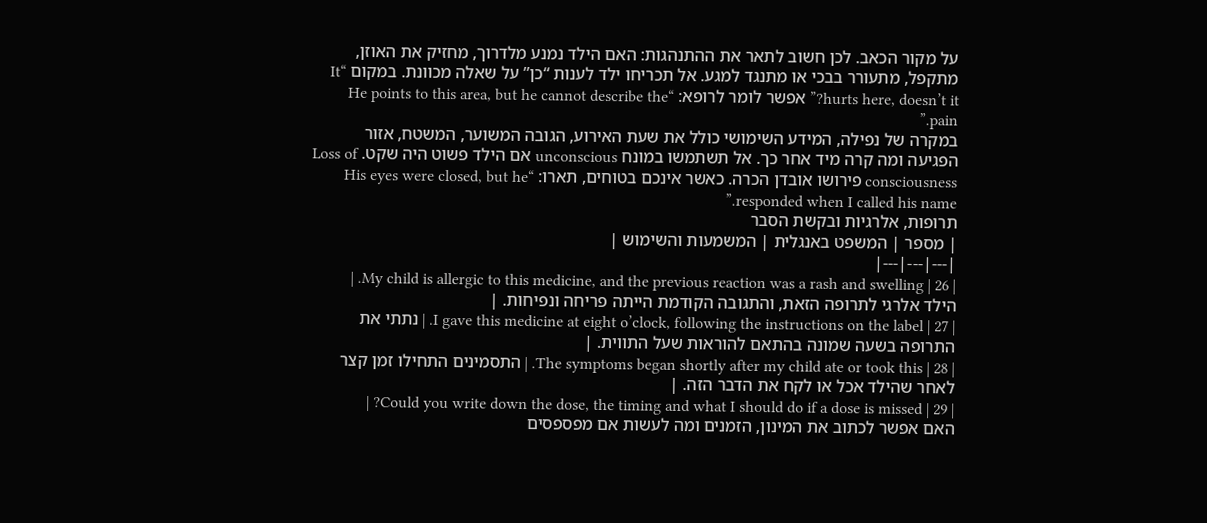על מקור הכאב. לכן חשוב לתאר את ההתנהגות: האם הילד נמנע מלדרוך, מחזיק את האוזן, מתקפל, מתעורר בבכי או מתנגד למגע. אל תכריחו ילד לענות “כן” על שאלה מכוונת. במקום “It hurts here, doesn’t it?” אפשר לומר לרופא: “He points to this area, but he cannot describe the pain.”
במקרה של נפילה, המידע השימושי כולל את שעת האירוע, הגובה המשוער, המשטח, אזור הפגיעה ומה קרה מיד אחר כך. אל תשתמשו במונח unconscious אם הילד פשוט היה שקט. Loss of consciousness פירושו אובדן הכרה. כאשר אינכם בטוחים, תארו: “His eyes were closed, but he responded when I called his name.”
תרופות, אלרגיות ובקשת הסבר
| מספר | המשפט באנגלית | המשמעות והשימוש |
|---|---|---|
| 26 | My child is allergic to this medicine, and the previous reaction was a rash and swelling. | הילד אלרגי לתרופה הזאת, והתגובה הקודמת הייתה פריחה ונפיחות. |
| 27 | I gave this medicine at eight o’clock, following the instructions on the label. | נתתי את התרופה בשעה שמונה בהתאם להוראות שעל התווית. |
| 28 | The symptoms began shortly after my child ate or took this. | התסמינים התחילו זמן קצר לאחר שהילד אכל או לקח את הדבר הזה. |
| 29 | Could you write down the dose, the timing and what I should do if a dose is missed? | האם אפשר לכתוב את המינון, הזמנים ומה לעשות אם מפספסים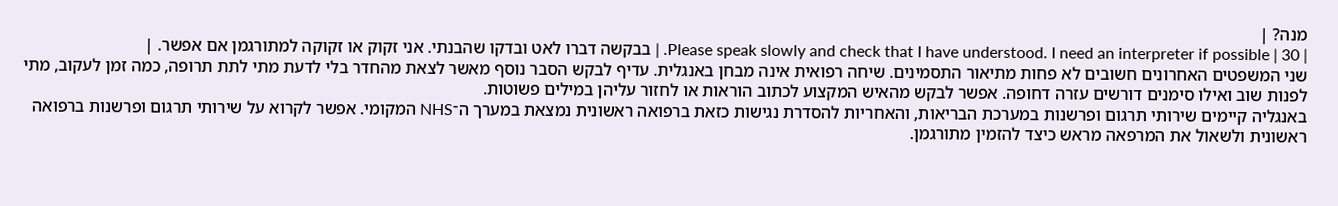מנה? |
| 30 | Please speak slowly and check that I have understood. I need an interpreter if possible. | בבקשה דברו לאט ובדקו שהבנתי. אני זקוק או זקוקה למתורגמן אם אפשר. |
שני המשפטים האחרונים חשובים לא פחות מתיאור התסמינים. שיחה רפואית אינה מבחן באנגלית. עדיף לבקש הסבר נוסף מאשר לצאת מהחדר בלי לדעת מתי לתת תרופה, כמה זמן לעקוב, מתי לפנות שוב ואילו סימנים דורשים עזרה דחופה. אפשר לבקש מהאיש המקצוע לכתוב הוראות או לחזור עליהן במילים פשוטות.
באנגליה קיימים שירותי תרגום ופרשנות במערכת הבריאות, והאחריות להסדרת נגישות כזאת ברפואה ראשונית נמצאת במערך ה־NHS המקומי. אפשר לקרוא על שירותי תרגום ופרשנות ברפואה ראשונית ולשאול את המרפאה מראש כיצד להזמין מתורגמן.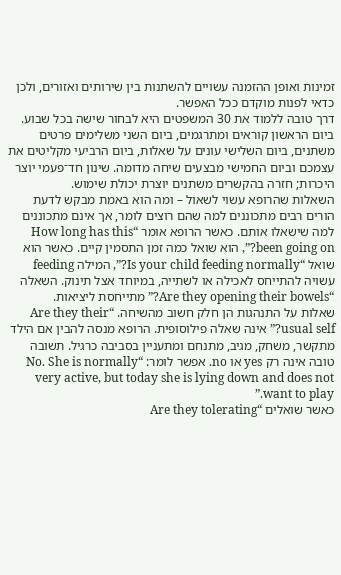זמינות ואופן ההזמנה עשויים להשתנות בין שירותים ואזורים, ולכן כדאי לפנות מוקדם ככל האפשר.
דרך טובה ללמוד את 30 המשפטים היא לבחור שישה בכל שבוע. ביום הראשון קוראים ומתרגמים, ביום השני משלימים פרטים משתנים, ביום השלישי עונים על שאלות, ביום הרביעי מקליטים את עצמכם וביום החמישי מבצעים שיחה מדומה. שינון חד־פעמי יוצר היכרות; חזרה בהקשרים משתנים יוצרת יכולת שימוש.
השאלות שהרופא עשוי לשאול – ומה הוא באמת מבקש לדעת
הורים רבים מתכוננים למה שהם רוצים לומר, אך אינם מתכוננים למה שישאלו אותם. כאשר הרופא אומר “How long has this been going on?”, הוא שואל כמה זמן התסמין קיים. כאשר הוא שואל “Is your child feeding normally?”, המילה feeding עשויה להתייחס לאכילה או לשתייה, במיוחד אצל תינוק. השאלה “Are they opening their bowels?” מתייחסת ליציאות.
שאלות על התנהגות הן חלק חשוב מהשיחה. “Are they their usual self?” אינה שאלה פילוסופית. הרופא מנסה להבין אם הילד מתקשר, משחק, מגיב, מתנחם ומתעניין בסביבה כרגיל. תשובה טובה אינה רק yes או no. אפשר לומר: “No. She is normally very active, but today she is lying down and does not want to play.”
כאשר שואלים “Are they tolerating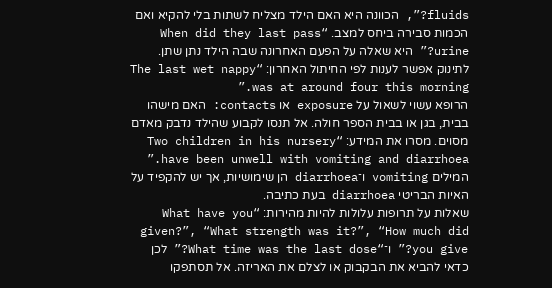fluids?”, הכוונה היא האם הילד מצליח לשתות בלי להקיא ואם הכמות סבירה ביחס למצב. “When did they last pass urine?” היא שאלה על הפעם האחרונה שבה הילד נתן שתן. לתינוק אפשר לענות לפי החיתול האחרון: “The last wet nappy was at around four this morning.”
הרופא עשוי לשאול על exposure או contacts: האם מישהו בבית, בגן או בבית הספר חולה. אל תנסו לקבוע שהילד נדבק מאדם מסוים. מסרו את המידע: “Two children in his nursery have been unwell with vomiting and diarrhoea.” המילים vomiting ו־diarrhoea הן שימושיות, אך יש להקפיד על האיות הבריטי diarrhoea בעת כתיבה.
שאלות על תרופות עלולות להיות מהירות: “What have you given?”, “What strength was it?”, “How much did you give?” ו־“What time was the last dose?” לכן כדאי להביא את הבקבוק או לצלם את האריזה. אל תסתפקו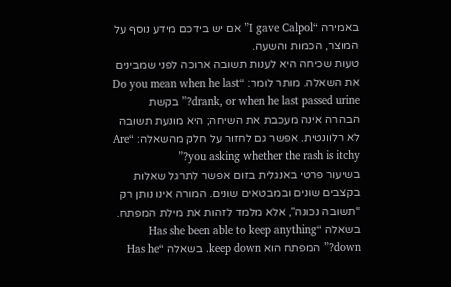באמירה “I gave Calpol” אם יש בידכם מידע נוסף על המוצר, הכמות והשעה.
טעות שכיחה היא לענות תשובה ארוכה לפני שמבינים את השאלה. מותר לומר: “Do you mean when he last drank, or when he last passed urine?” בקשת הבהרה אינה מעכבת את השיחה; היא מונעת תשובה לא רלוונטית. אפשר גם לחזור על חלק מהשאלה: “Are you asking whether the rash is itchy?”
בשיעור פרטי באנגלית בזום אפשר לתרגל שאלות בקצבים שונים ובמבטאים שונים. המורה אינו נותן רק “תשובה נכונה”, אלא מלמד לזהות את מילת המפתח. בשאלה “Has she been able to keep anything down?” המפתח הוא keep down. בשאלה “Has he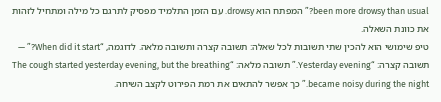been more drowsy than usual?” המפתח הוא drowsy. עם הזמן התלמיד מפסיק לתרגם כל מילה ומתחיל לזהות את כוונת השאלה.
טיפ שימושי הוא להכין שתי תשובות לכל שאלה: תשובה קצרה ותשובה מלאה. לדוגמה, “When did it start?” — תשובה קצרה: “Yesterday evening.” תשובה מלאה: “The cough started yesterday evening, but the breathing became noisy during the night.” כך אפשר להתאים את רמת הפירוט לקצב השיחה.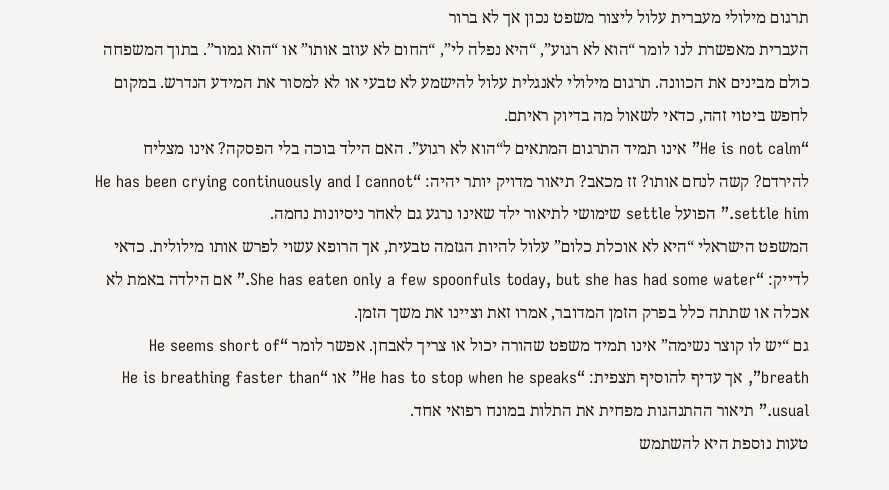תרגום מילולי מעברית עלול ליצור משפט נכון אך לא ברור
העברית מאפשרת לנו לומר “הוא לא רגוע”, “היא נפלה לי”, “החום לא עוזב אותו” או “הוא גמור”. בתוך המשפחה כולם מבינים את הכוונה. תרגום מילולי לאנגלית עלול להישמע לא טבעי או לא למסור את המידע הנדרש. במקום לחפש ביטוי זהה, כדאי לשאול מה בדיוק ראיתם.
“He is not calm” אינו תמיד התרגום המתאים ל“הוא לא רגוע”. האם הילד בוכה בלי הפסקה? אינו מצליח להירדם? קשה לנחם אותו? זז מכאב? תיאור מדויק יותר יהיה: “He has been crying continuously and I cannot settle him.” הפועל settle שימושי לתיאור ילד שאינו נרגע גם לאחר ניסיונות נחמה.
המשפט הישראלי “היא לא אוכלת כלום” עלול להיות הגזמה טבעית, אך הרופא עשוי לפרש אותו מילולית. כדאי לדייק: “She has eaten only a few spoonfuls today, but she has had some water.” אם הילדה באמת לא אכלה או שתתה כלל בפרק הזמן המדובר, אמרו זאת וציינו את משך הזמן.
גם “יש לו קוצר נשימה” אינו תמיד משפט שהורה יכול או צריך לאבחן. אפשר לומר “He seems short of breath”, אך עדיף להוסיף תצפית: “He has to stop when he speaks” או “He is breathing faster than usual.” תיאור ההתנהגות מפחית את התלות במונח רפואי אחד.
טעות נוספת היא להשתמש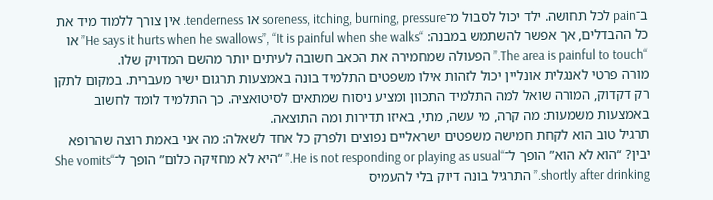ב־pain לכל תחושה. ילד יכול לסבול מ־soreness, itching, burning, pressure או tenderness. אין צורך ללמוד מיד את כל ההבדלים, אך אפשר להשתמש במבנה: “He says it hurts when he swallows”, “It is painful when she walks” או “The area is painful to touch.” הפעולה שמחמירה את הכאב חשובה לעיתים יותר מהשם המדויק שלו.
מורה פרטי לאנגלית אונליין יכול לזהות אילו משפטים התלמיד בונה באמצעות תרגום ישיר מעברית. במקום לתקן רק דקדוק, המורה שואל למה התלמיד התכוון ומציע ניסוח שמתאים לסיטואציה. כך התלמיד לומד לחשוב באמצעות משמעות: מה קרה, מי עשה, מתי, באיזו תדירות ומה התוצאה.
תרגיל טוב הוא לקחת חמישה משפטים ישראליים נפוצים ולפרק כל אחד לשאלה: מה אני באמת רוצה שהרופא יבין? “הוא לא הוא” הופך ל־“He is not responding or playing as usual.” “היא לא מחזיקה כלום” הופך ל־“She vomits shortly after drinking.” התרגיל בונה דיוק בלי להעמיס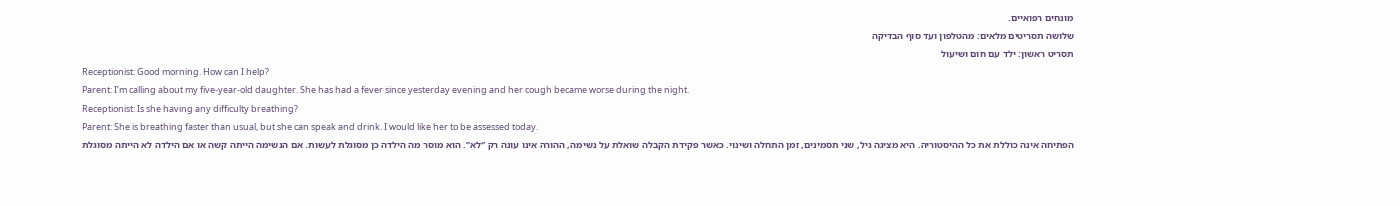מונחים רפואיים.
שלושה תסריטים מלאים: מהטלפון ועד סוף הבדיקה
תסריט ראשון: ילד עם חום ושיעול
Receptionist: Good morning. How can I help?
Parent: I’m calling about my five-year-old daughter. She has had a fever since yesterday evening and her cough became worse during the night.
Receptionist: Is she having any difficulty breathing?
Parent: She is breathing faster than usual, but she can speak and drink. I would like her to be assessed today.
הפתיחה אינה כוללת את כל ההיסטוריה. היא מציגה גיל, שני תסמינים, זמן התחלה ושינוי. כאשר פקידת הקבלה שואלת על נשימה, ההורה אינו עונה רק “לא”. הוא מוסר מה הילדה כן מסוגלת לעשות. אם הנשימה הייתה קשה או אם הילדה לא הייתה מסוגלת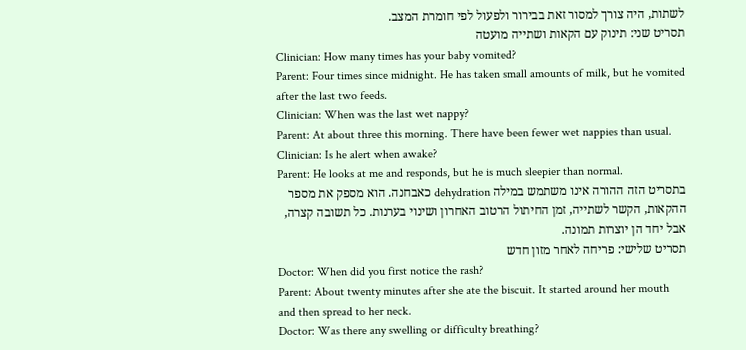לשתות, היה צורך למסור זאת בבירור ולפעול לפי חומרת המצב.
תסריט שני: תינוק עם הקאות ושתייה מועטה
Clinician: How many times has your baby vomited?
Parent: Four times since midnight. He has taken small amounts of milk, but he vomited after the last two feeds.
Clinician: When was the last wet nappy?
Parent: At about three this morning. There have been fewer wet nappies than usual.
Clinician: Is he alert when awake?
Parent: He looks at me and responds, but he is much sleepier than normal.
בתסריט הזה ההורה אינו משתמש במילה dehydration כאבחנה. הוא מספק את מספר ההקאות, הקשר לשתייה, זמן החיתול הרטוב האחרון ושינוי בערנות. כל תשובה קצרה, אבל יחד הן יוצרות תמונה.
תסריט שלישי: פריחה לאחר מזון חדש
Doctor: When did you first notice the rash?
Parent: About twenty minutes after she ate the biscuit. It started around her mouth and then spread to her neck.
Doctor: Was there any swelling or difficulty breathing?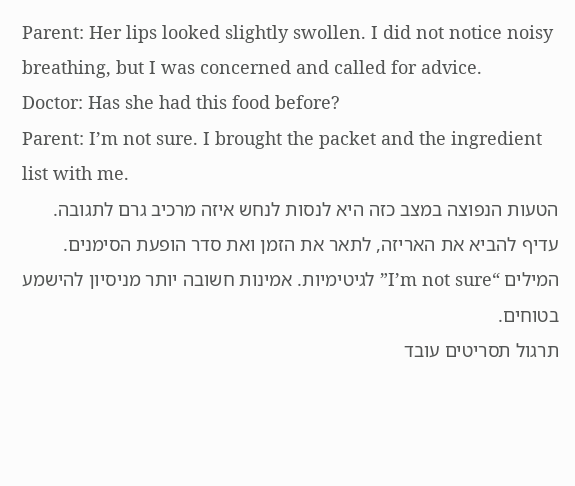Parent: Her lips looked slightly swollen. I did not notice noisy breathing, but I was concerned and called for advice.
Doctor: Has she had this food before?
Parent: I’m not sure. I brought the packet and the ingredient list with me.
הטעות הנפוצה במצב כזה היא לנסות לנחש איזה מרכיב גרם לתגובה. עדיף להביא את האריזה, לתאר את הזמן ואת סדר הופעת הסימנים. המילים “I’m not sure” לגיטימיות. אמינות חשובה יותר מניסיון להישמע בטוחים.
תרגול תסריטים עובד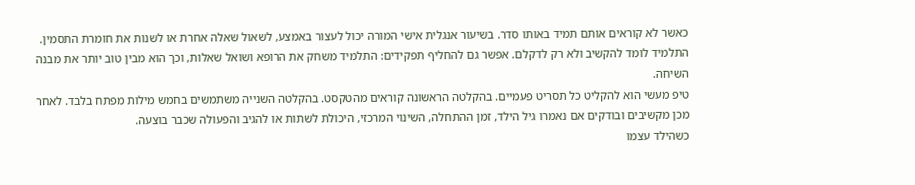כאשר לא קוראים אותם תמיד באותו סדר. בשיעור אנגלית אישי המורה יכול לעצור באמצע, לשאול שאלה אחרת או לשנות את חומרת התסמין. התלמיד לומד להקשיב ולא רק לדקלם. אפשר גם להחליף תפקידים: התלמיד משחק את הרופא ושואל שאלות, וכך הוא מבין טוב יותר את מבנה השיחה.
טיפ מעשי הוא להקליט כל תסריט פעמיים. בהקלטה הראשונה קוראים מהטקסט. בהקלטה השנייה משתמשים בחמש מילות מפתח בלבד. לאחר מכן מקשיבים ובודקים אם נאמרו גיל הילד, זמן ההתחלה, השינוי המרכזי, היכולת לשתות או להגיב והפעולה שכבר בוצעה.
כשהילד עצמו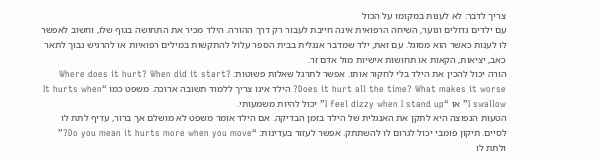צריך לדבר: לא לענות במקומו על הכול
עם ילדים גדולים ונוער, השיחה הרפואית אינה חייבת לעבור רק דרך ההורה. הילד מכיר את התחושה בגוף שלו, וחשוב לאפשר לו לענות כאשר הוא מסוגל. עם זאת, ילד שמדבר אנגלית בבית הספר עלול להתקשות במילים רפואיות או להרגיש נבוך לתאר כאב, יציאות, הקאות או תחושות אישיות מול אדם זר.
הורה יכול להכין את הילד בלי לחקור אותו. אפשר לתרגל שאלות פשוטות: Where does it hurt? When did it start? Does it hurt all the time? What makes it worse? הילד אינו צריך ללמוד תשובה ארוכה. משפט כמו “It hurts when I swallow” או “I feel dizzy when I stand up” יכול להיות משמעותי.
הטעות הנפוצה היא לתקן את האנגלית של הילד בזמן הבדיקה. אם הילד אומר משפט לא מושלם אך ברור, עדיף לתת לו לסיים. תיקון פומבי יכול לגרום לו להשתתק. אפשר לעזור בעדינות: “Do you mean it hurts more when you move?” ולתת לו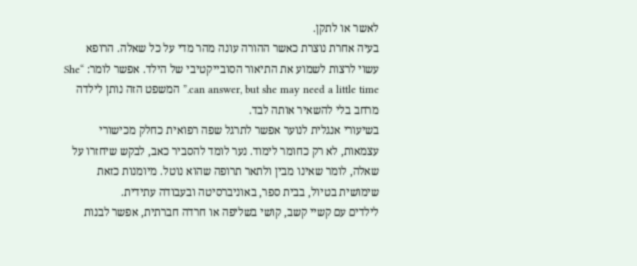לאשר או לתקן.
בעיה אחרת נוצרת כאשר ההורה עונה מהר מדי על כל שאלה. הרופא עשוי לרצות לשמוע את התיאור הסובייקטיבי של הילד. אפשר לומר: “She can answer, but she may need a little time.” המשפט הזה נותן לילדה מרחב בלי להשאיר אותה לבד.
בשיעורי אנגלית לנוער אפשר לתרגל שפה רפואית כחלק מכישורי עצמאות, לא רק כחומר לימוד. נער לומד להסביר כאב, לבקש שיחזרו על שאלה, לומר שאינו מבין ולתאר תרופה שהוא נוטל. מיומנות כזאת שימושית בטיול, בבית ספר, באוניברסיטה ובעבודה עתידית.
לילדים עם קשיי קשב, קושי בשליפה או חרדה חברתית, אפשר לבנות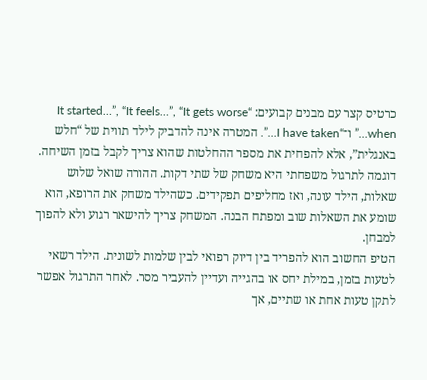כרטיס קצר עם מבנים קבועים: “It started…”, “It feels…”, “It gets worse when…” ו־“I have taken…”. המטרה אינה להדביק לילד תווית של “חלש באנגלית”, אלא להפחית את מספר ההחלטות שהוא צריך לקבל בזמן השיחה.
דוגמה לתרגול משפחתי היא משחק של שתי דקות. ההורה שואל שלוש שאלות, הילד עונה, ואז מחליפים תפקידים. כשהילד משחק את הרופא, הוא שומע את השאלות שוב ומפתח הבנה. המשחק צריך להישאר רגוע ולא להפוך למבחן.
הטיפ החשוב הוא להפריד בין דיוק רפואי לבין שלמות לשונית. הילד רשאי לטעות בזמן, במילת יחס או בהגייה ועדיין להעביר מסר. לאחר התרגול אפשר לתקן טעות אחת או שתיים, אך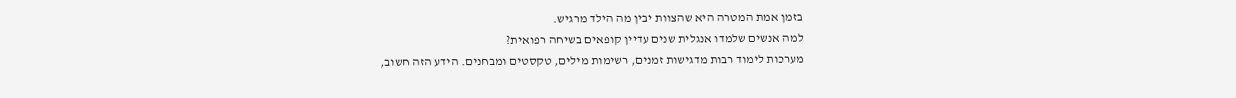בזמן אמת המטרה היא שהצוות יבין מה הילד מרגיש.
למה אנשים שלמדו אנגלית שנים עדיין קופאים בשיחה רפואית?
מערכות לימוד רבות מדגישות זמנים, רשימות מילים, טקסטים ומבחנים. הידע הזה חשוב,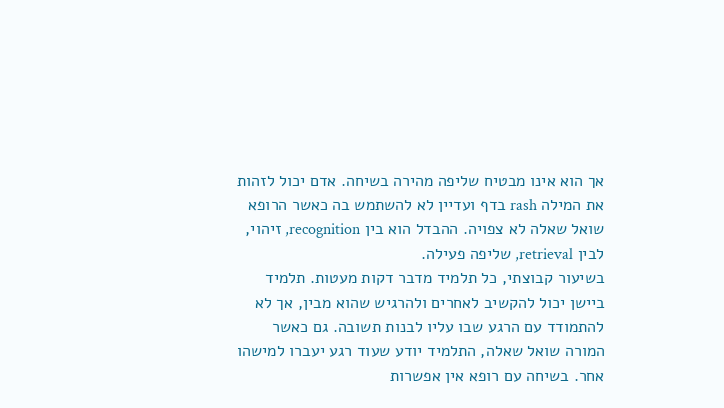אך הוא אינו מבטיח שליפה מהירה בשיחה. אדם יכול לזהות את המילה rash בדף ועדיין לא להשתמש בה כאשר הרופא שואל שאלה לא צפויה. ההבדל הוא בין recognition, זיהוי, לבין retrieval, שליפה פעילה.
בשיעור קבוצתי, כל תלמיד מדבר דקות מעטות. תלמיד ביישן יכול להקשיב לאחרים ולהרגיש שהוא מבין, אך לא להתמודד עם הרגע שבו עליו לבנות תשובה. גם כאשר המורה שואל שאלה, התלמיד יודע שעוד רגע יעברו למישהו אחר. בשיחה עם רופא אין אפשרות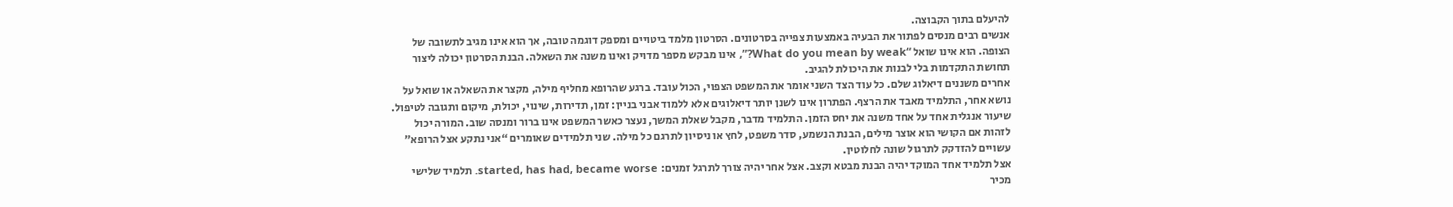להיעלם בתוך הקבוצה.
אנשים רבים מנסים לפתור את הבעיה באמצעות צפייה בסרטונים. הסרטון מלמד ביטויים ומספק דוגמה טובה, אך הוא אינו מגיב לתשובה של הצופה. הוא אינו שואל “What do you mean by weak?”, אינו מבקש מספר מדויק ואינו משנה את השאלה. הבנת הסרטון יכולה ליצור תחושת התקדמות בלי לבנות את היכולת להגיב.
אחרים משננים דיאלוג שלם. כל עוד הצד השני אומר את המשפט הצפוי, הכול עובד. ברגע שהרופא מחליף מילה, מקצר את השאלה או שואל על נושא אחר, התלמיד מאבד את הרצף. הפתרון אינו לשנן יותר דיאלוגים אלא ללמוד אבני בניין: זמן, תדירות, שינוי, יכולת, מיקום ותגובה לטיפול.
שיעור אנגלית אחד על אחד משנה את יחס הזמן. התלמיד מדבר, מקבל שאלת המשך, נעצר כאשר המשפט אינו ברור ומנסה שוב. המורה יכול לזהות אם הקושי הוא אוצר מילים, הבנת הנשמע, סדר משפט, לחץ או ניסיון לתרגם כל מילה. שני תלמידים שאומרים “אני נתקע אצל הרופא” עשויים להזדקק לתרגול שונה לחלוטין.
אצל תלמיד אחד המוקד יהיה הבנת מבטא וקצב. אצל אחר יהיה צורך לתרגל זמנים: started, has had, became worse. תלמיד שלישי מכיר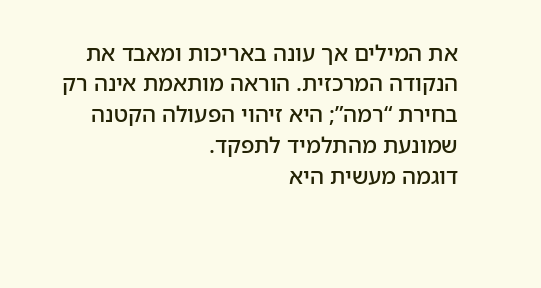את המילים אך עונה באריכות ומאבד את הנקודה המרכזית. הוראה מותאמת אינה רק בחירת “רמה”; היא זיהוי הפעולה הקטנה שמונעת מהתלמיד לתפקד.
דוגמה מעשית היא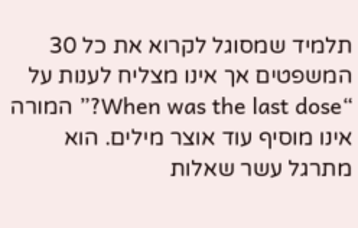תלמיד שמסוגל לקרוא את כל 30 המשפטים אך אינו מצליח לענות על “When was the last dose?” המורה אינו מוסיף עוד אוצר מילים. הוא מתרגל עשר שאלות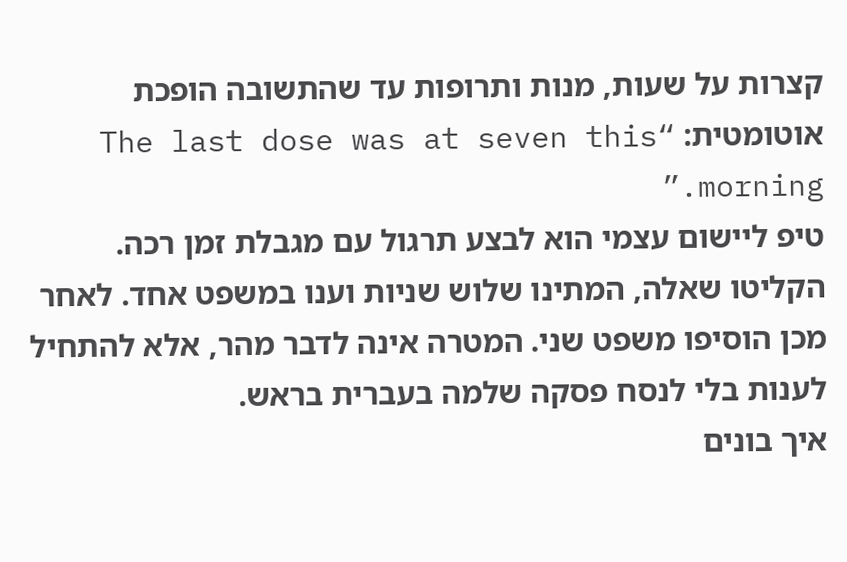קצרות על שעות, מנות ותרופות עד שהתשובה הופכת אוטומטית: “The last dose was at seven this morning.”
טיפ ליישום עצמי הוא לבצע תרגול עם מגבלת זמן רכה. הקליטו שאלה, המתינו שלוש שניות וענו במשפט אחד. לאחר מכן הוסיפו משפט שני. המטרה אינה לדבר מהר, אלא להתחיל לענות בלי לנסח פסקה שלמה בעברית בראש.
איך בונים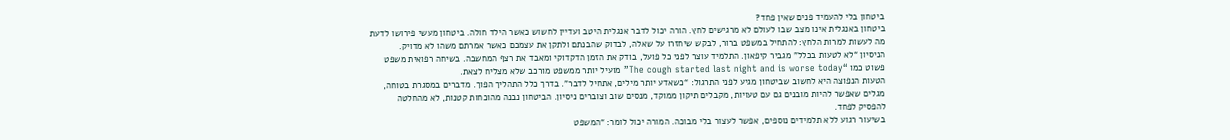ביטחון בלי להעמיד פנים שאין פחד?
ביטחון באנגלית אינו מצב שבו לעולם לא מרגישים לחץ. הורה יכול לדבר אנגלית היטב ועדיין לחשוש כאשר הילד חולה. ביטחון מעשי פירושו לדעת מה לעשות למרות הלחץ: להתחיל במשפט ברור, לבקש שיחזרו על שאלה, לבדוק שהבנתם ולתקן את עצמכם כאשר אמרתם משהו לא מדויק.
הניסיון “לא לטעות בכלל” מגביר קיפאון. התלמיד עוצר לפני כל פועל, בודק את הזמן הדקדוקי ומאבד את רצף המחשבה. בשיחה רפואית משפט פשוט כמו “The cough started last night and is worse today” מועיל יותר ממשפט מורכב שלא מצליח לצאת.
הטעות הנפוצה היא לחשוב שביטחון מגיע לפני התרגול: “כשאדע יותר מילים, אתחיל לדבר”. בדרך כלל התהליך הפוך. מדברים במסגרת בטוחה, מגלים שאפשר להיות מובנים גם עם טעויות, מקבלים תיקון ממוקד, מנסים שוב וצוברים ניסיון. הביטחון נבנה מהוכחות קטנות, לא מהחלטה להפסיק לפחד.
בשיעור רגוע ללא תלמידים נוספים, אפשר לעצור בלי מבוכה. המורה יכול לומר: “המשפט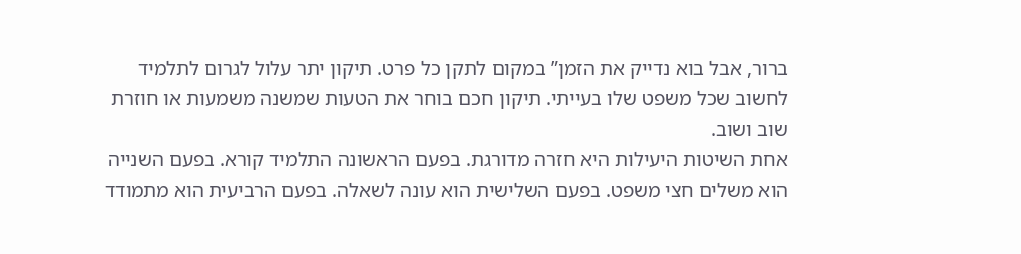ברור, אבל בוא נדייק את הזמן” במקום לתקן כל פרט. תיקון יתר עלול לגרום לתלמיד לחשוב שכל משפט שלו בעייתי. תיקון חכם בוחר את הטעות שמשנה משמעות או חוזרת שוב ושוב.
אחת השיטות היעילות היא חזרה מדורגת. בפעם הראשונה התלמיד קורא. בפעם השנייה הוא משלים חצי משפט. בפעם השלישית הוא עונה לשאלה. בפעם הרביעית הוא מתמודד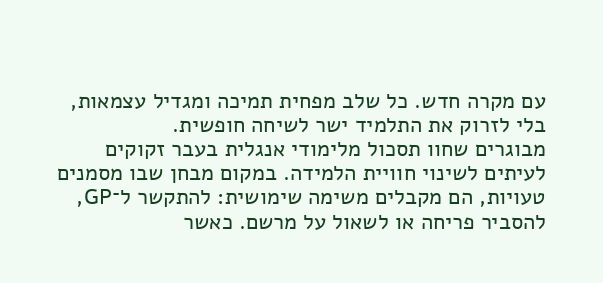עם מקרה חדש. כל שלב מפחית תמיכה ומגדיל עצמאות, בלי לזרוק את התלמיד ישר לשיחה חופשית.
מבוגרים שחוו תסכול מלימודי אנגלית בעבר זקוקים לעיתים לשינוי חוויית הלמידה. במקום מבחן שבו מסמנים טעויות, הם מקבלים משימה שימושית: להתקשר ל־GP, להסביר פריחה או לשאול על מרשם. כאשר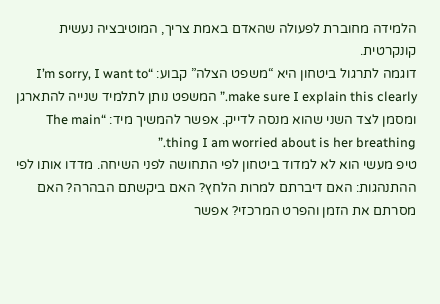הלמידה מחוברת לפעולה שהאדם באמת צריך, המוטיבציה נעשית קונקרטית.
דוגמה לתרגול ביטחון היא “משפט הצלה” קבוע: “I’m sorry, I want to make sure I explain this clearly.” המשפט נותן לתלמיד שנייה להתארגן ומסמן לצד השני שהוא מנסה לדייק. אפשר להמשיך מיד: “The main thing I am worried about is her breathing.”
טיפ מעשי הוא לא למדוד ביטחון לפי התחושה לפני השיחה. מדדו אותו לפי ההתנהגות: האם דיברתם למרות הלחץ? האם ביקשתם הבהרה? האם מסרתם את הזמן והפרט המרכזי? אפשר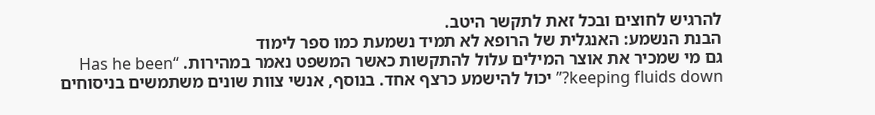להרגיש לחוצים ובכל זאת לתקשר היטב.
הבנת הנשמע: האנגלית של הרופא לא תמיד נשמעת כמו ספר לימוד
גם מי שמכיר את אוצר המילים עלול להתקשות כאשר המשפט נאמר במהירות. “Has he been keeping fluids down?” יכול להישמע כרצף אחד. בנוסף, אנשי צוות שונים משתמשים בניסוחים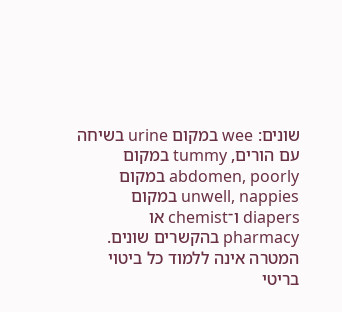שונים: wee במקום urine בשיחה עם הורים, tummy במקום abdomen, poorly במקום unwell, nappies במקום diapers ו־chemist או pharmacy בהקשרים שונים.
המטרה אינה ללמוד כל ביטוי בריטי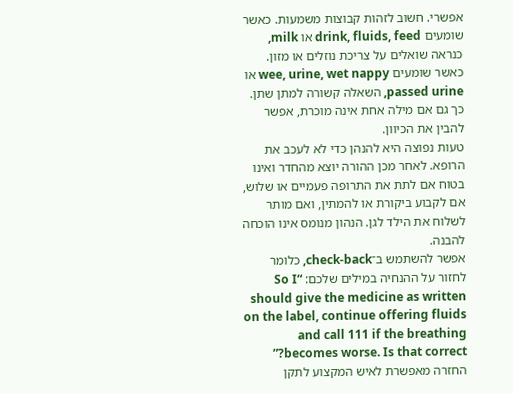אפשרי. חשוב לזהות קבוצות משמעות. כאשר שומעים drink, fluids, feed או milk, כנראה שואלים על צריכת נוזלים או מזון. כאשר שומעים wee, urine, wet nappy או passed urine, השאלה קשורה למתן שתן. כך גם אם מילה אחת אינה מוכרת, אפשר להבין את הכיוון.
טעות נפוצה היא להנהן כדי לא לעכב את הרופא. לאחר מכן ההורה יוצא מהחדר ואינו בטוח אם לתת את התרופה פעמיים או שלוש, אם לקבוע ביקורת או להמתין, ואם מותר לשלוח את הילד לגן. הנהון מנומס אינו הוכחה להבנה.
אפשר להשתמש ב־check-back, כלומר לחזור על ההנחיה במילים שלכם: “So I should give the medicine as written on the label, continue offering fluids and call 111 if the breathing becomes worse. Is that correct?” החזרה מאפשרת לאיש המקצוע לתקן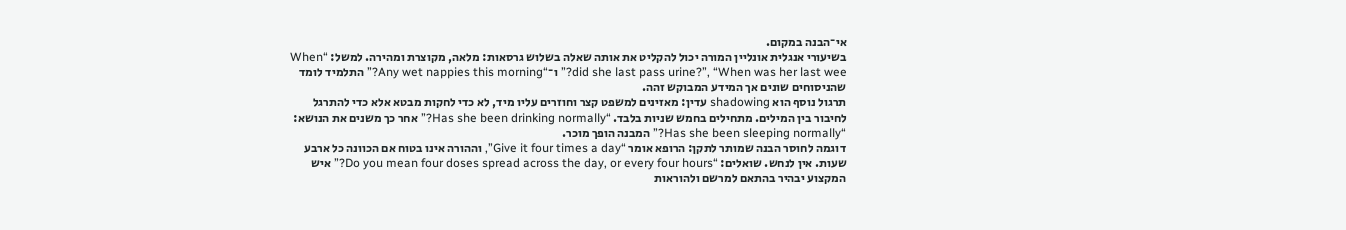אי־הבנה במקום.
בשיעורי אנגלית אונליין המורה יכול להקליט את אותה שאלה בשלוש גרסאות: מלאה, מקוצרת ומהירה. למשל: “When did she last pass urine?”, “When was her last wee?” ו־“Any wet nappies this morning?” התלמיד לומד שהניסוחים שונים אך המידע המבוקש זהה.
תרגול נוסף הוא shadowing עדין: מאזינים למשפט קצר וחוזרים עליו מיד, לא כדי לחקות מבטא אלא כדי להתרגל לחיבור בין המילים. מתחילים בחמש שניות בלבד. “Has she been drinking normally?” אחר כך משנים את הנושא: “Has she been sleeping normally?” המבנה הופך מוכר.
דוגמה לחוסר הבנה שמותר לתקן: הרופא אומר “Give it four times a day”, וההורה אינו בטוח אם הכוונה כל ארבע שעות. אין לנחש. שואלים: “Do you mean four doses spread across the day, or every four hours?” איש המקצוע יבהיר בהתאם למרשם ולהוראות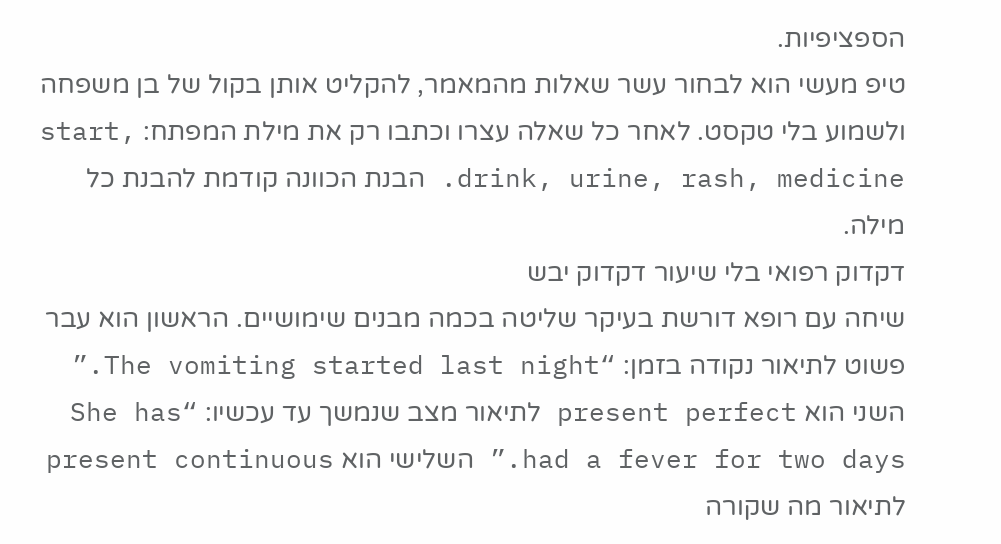הספציפיות.
טיפ מעשי הוא לבחור עשר שאלות מהמאמר, להקליט אותן בקול של בן משפחה ולשמוע בלי טקסט. לאחר כל שאלה עצרו וכתבו רק את מילת המפתח: start, drink, urine, rash, medicine. הבנת הכוונה קודמת להבנת כל מילה.
דקדוק רפואי בלי שיעור דקדוק יבש
שיחה עם רופא דורשת בעיקר שליטה בכמה מבנים שימושיים. הראשון הוא עבר פשוט לתיאור נקודה בזמן: “The vomiting started last night.” השני הוא present perfect לתיאור מצב שנמשך עד עכשיו: “She has had a fever for two days.” השלישי הוא present continuous לתיאור מה שקורה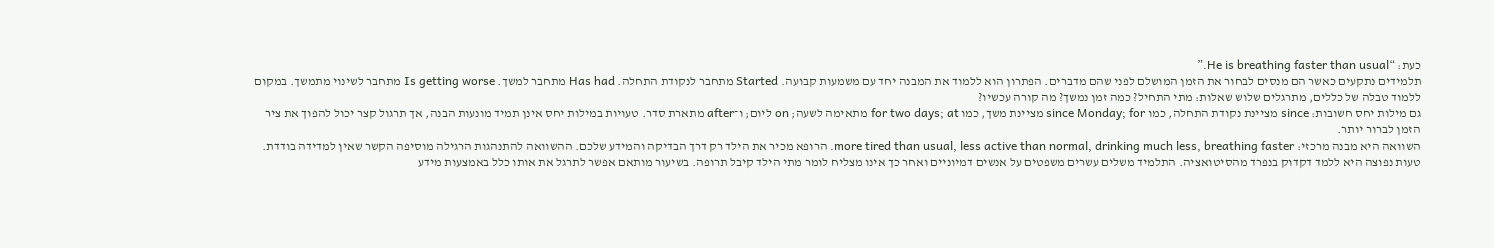כעת: “He is breathing faster than usual.”
תלמידים נתקעים כאשר הם מנסים לבחור את הזמן המושלם לפני שהם מדברים. הפתרון הוא ללמוד את המבנה יחד עם משמעות קבועה. Started מתחבר לנקודת התחלה. Has had מתחבר למשך. Is getting worse מתחבר לשינוי מתמשך. במקום ללמוד טבלה של כללים, מתרגלים שלוש שאלות: מתי התחיל? כמה זמן נמשך? מה קורה עכשיו?
גם מילות יחס חשובות: since מציינת נקודת התחלה, כמו since Monday; for מציינת משך, כמו for two days; at מתאימה לשעה; on ליום; ו־after מתארת סדר. טעויות במילות יחס אינן תמיד מונעות הבנה, אך תרגול קצר יכול להפוך את ציר הזמן לברור יותר.
השוואה היא מבנה מרכזי: more tired than usual, less active than normal, drinking much less, breathing faster. הרופא מכיר את הילד רק דרך הבדיקה והמידע שלכם. ההשוואה להתנהגות הרגילה מוסיפה הקשר שאין למדידה בודדת.
טעות נפוצה היא ללמד דקדוק בנפרד מהסיטואציה. התלמיד משלים עשרים משפטים על אנשים דמיוניים ואחר כך אינו מצליח לומר מתי הילד קיבל תרופה. בשיעור מותאם אפשר לתרגל את אותו כלל באמצעות מידע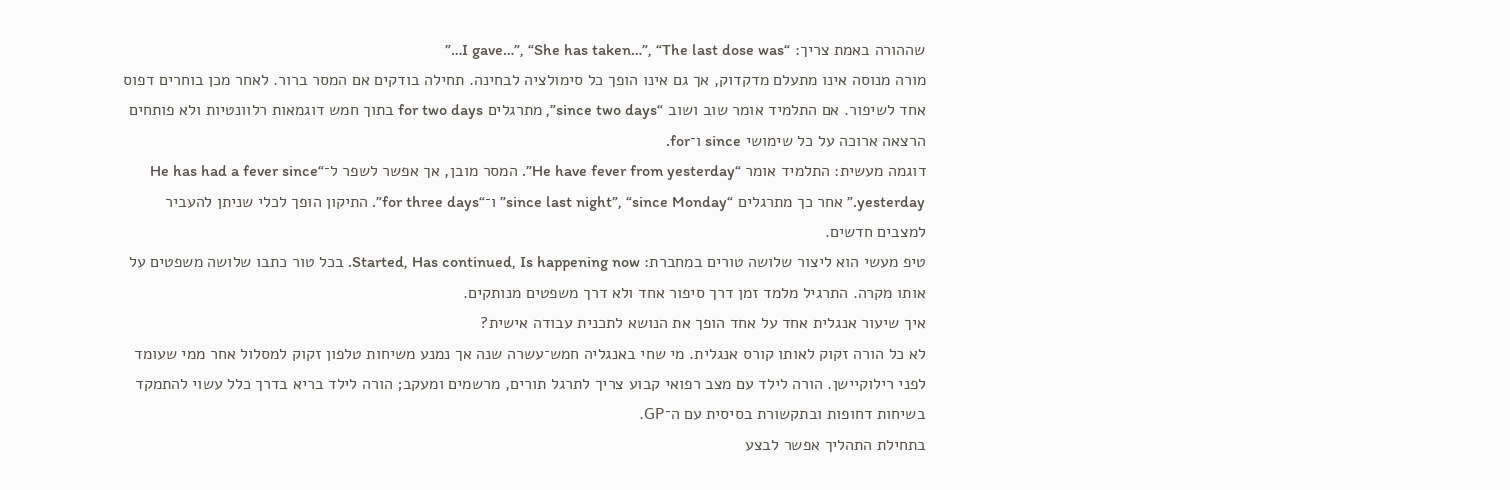שההורה באמת צריך: “I gave…”, “She has taken…”, “The last dose was…”
מורה מנוסה אינו מתעלם מדקדוק, אך גם אינו הופך כל סימולציה לבחינה. תחילה בודקים אם המסר ברור. לאחר מכן בוחרים דפוס אחד לשיפור. אם התלמיד אומר שוב ושוב “since two days”, מתרגלים for two days בתוך חמש דוגמאות רלוונטיות ולא פותחים הרצאה ארוכה על כל שימושי since ו־for.
דוגמה מעשית: התלמיד אומר “He have fever from yesterday”. המסר מובן, אך אפשר לשפר ל־“He has had a fever since yesterday.” אחר כך מתרגלים “since last night”, “since Monday” ו־“for three days”. התיקון הופך לכלי שניתן להעביר למצבים חדשים.
טיפ מעשי הוא ליצור שלושה טורים במחברת: Started, Has continued, Is happening now. בכל טור כתבו שלושה משפטים על אותו מקרה. התרגיל מלמד זמן דרך סיפור אחד ולא דרך משפטים מנותקים.
איך שיעור אנגלית אחד על אחד הופך את הנושא לתכנית עבודה אישית?
לא כל הורה זקוק לאותו קורס אנגלית. מי שחי באנגליה חמש־עשרה שנה אך נמנע משיחות טלפון זקוק למסלול אחר ממי שעומד לפני רילוקיישן. הורה לילד עם מצב רפואי קבוע צריך לתרגל תורים, מרשמים ומעקב; הורה לילד בריא בדרך כלל עשוי להתמקד בשיחות דחופות ובתקשורת בסיסית עם ה־GP.
בתחילת התהליך אפשר לבצע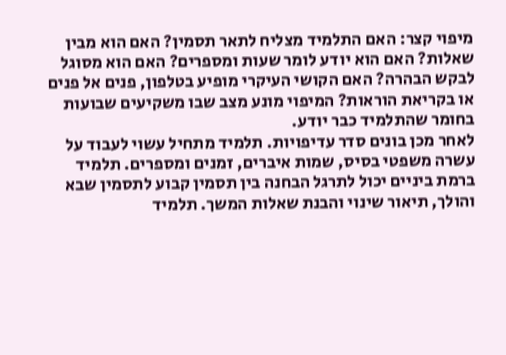מיפוי קצר: האם התלמיד מצליח לתאר תסמין? האם הוא מבין שאלות? האם הוא יודע לומר שעות ומספרים? האם הוא מסוגל לבקש הבהרה? האם הקושי העיקרי מופיע בטלפון, פנים אל פנים או בקריאת הוראות? המיפוי מונע מצב שבו משקיעים שבועות בחומר שהתלמיד כבר יודע.
לאחר מכן בונים סדר עדיפויות. תלמיד מתחיל עשוי לעבוד על עשרה משפטי בסיס, שמות איברים, זמנים ומספרים. תלמיד ברמת ביניים יכול לתרגל הבחנה בין תסמין קבוע לתסמין שבא והולך, תיאור שינוי והבנת שאלות המשך. תלמיד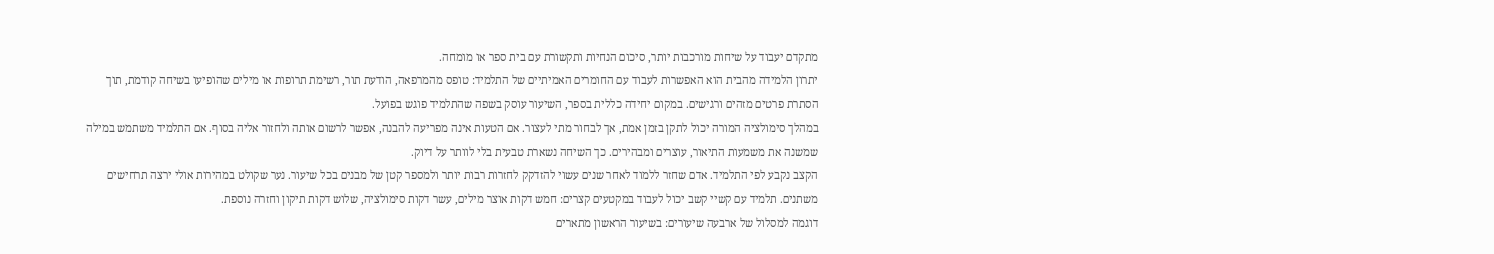מתקדם יעבוד על שיחות מורכבות יותר, סיכום הנחיות ותקשורת עם בית ספר או מומחה.
יתרון הלמידה מהבית הוא האפשרות לעבוד עם החומרים האמיתיים של התלמיד: טופס מהמרפאה, הודעת תור, רשימת תרופות או מילים שהופיעו בשיחה קודמת, תוך הסתרת פרטים מזהים ורגישים. במקום יחידה כללית בספר, השיעור עוסק בשפה שהתלמיד פוגש בפועל.
במהלך סימולציה המורה יכול לתקן בזמן אמת, אך לבחור מתי לעצור. אם הטעות אינה מפריעה להבנה, אפשר לרשום אותה ולחזור אליה בסוף. אם התלמיד משתמש במילה שמשנה את משמעות התיאור, עוצרים ומבהירים. כך השיחה נשארת טבעית בלי לוותר על דיוק.
הקצב נקבע לפי התלמיד. אדם שחזר ללמוד לאחר שנים עשוי להזדקק לחזרות רבות יותר ולמספר קטן של מבנים בכל שיעור. נער שקולט במהירות אולי ירצה תרחישים משתנים. תלמיד עם קשיי קשב יכול לעבוד במקטעים קצרים: חמש דקות אוצר מילים, עשר דקות סימולציה, שלוש דקות תיקון וחזרה נוספת.
דוגמה למסלול של ארבעה שיעורים: בשיעור הראשון מתארים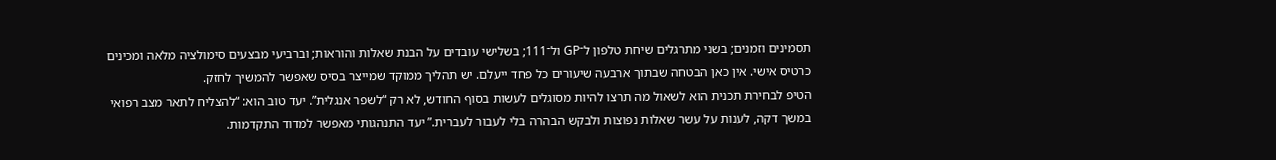תסמינים וזמנים; בשני מתרגלים שיחת טלפון ל־GP ול־111; בשלישי עובדים על הבנת שאלות והוראות; וברביעי מבצעים סימולציה מלאה ומכינים כרטיס אישי. אין כאן הבטחה שבתוך ארבעה שיעורים כל פחד ייעלם. יש תהליך ממוקד שמייצר בסיס שאפשר להמשיך לחזק.
הטיפ לבחירת תכנית הוא לשאול מה תרצו להיות מסוגלים לעשות בסוף החודש, לא רק “לשפר אנגלית”. יעד טוב הוא: “להצליח לתאר מצב רפואי במשך דקה, לענות על עשר שאלות נפוצות ולבקש הבהרה בלי לעבור לעברית.” יעד התנהגותי מאפשר למדוד התקדמות.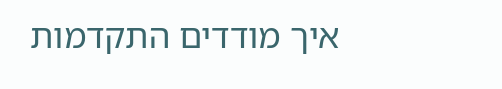איך מודדים התקדמות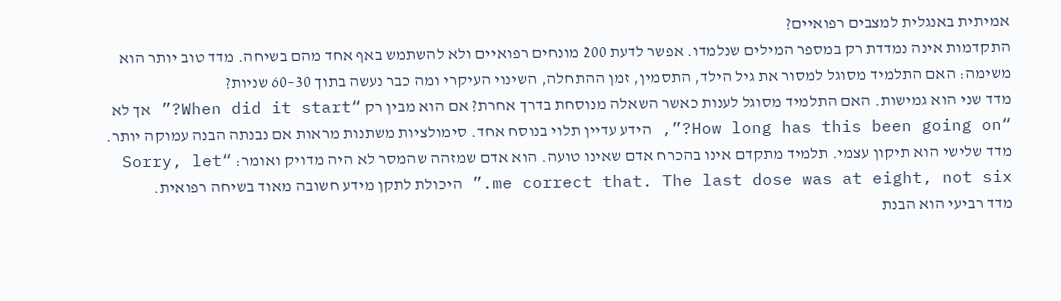אמיתית באנגלית למצבים רפואיים?
התקדמות אינה נמדדת רק במספר המילים שנלמדו. אפשר לדעת 200 מונחים רפואיים ולא להשתמש באף אחד מהם בשיחה. מדד טוב יותר הוא משימה: האם התלמיד מסוגל למסור את גיל הילד, התסמין, זמן ההתחלה, השינוי העיקרי ומה כבר נעשה בתוך 30–60 שניות?
מדד שני הוא גמישות. האם התלמיד מסוגל לענות כאשר השאלה מנוסחת בדרך אחרת? אם הוא מבין רק “When did it start?” אך לא “How long has this been going on?”, הידע עדיין תלוי בנוסח אחד. סימולציות משתנות מראות אם נבנתה הבנה עמוקה יותר.
מדד שלישי הוא תיקון עצמי. תלמיד מתקדם אינו בהכרח אדם שאינו טועה. הוא אדם שמזהה שהמסר לא היה מדויק ואומר: “Sorry, let me correct that. The last dose was at eight, not six.” היכולת לתקן מידע חשובה מאוד בשיחה רפואית.
מדד רביעי הוא הבנת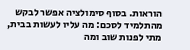הוראות. בסוף סימולציה אפשר לבקש מהתלמיד לסכם: מה עליו לעשות בבית, מתי לפנות שוב ומה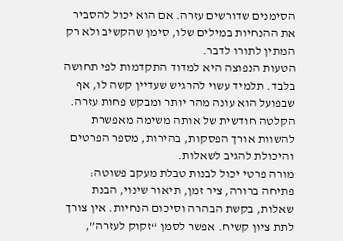הסימנים שדורשים עזרה. אם הוא יכול להסביר את ההנחיות במילים שלו, סימן שהקשיב ולא רק המתין לתורו לדבר.
הטעות הנפוצה היא למדוד התקדמות לפי תחושה בלבד. תלמיד עשוי להרגיש שעדיין קשה לו, אף שבפועל הוא עונה מהר יותר ומבקש פחות עזרה. הקלטה חודשית של אותה משימה מאפשרת להשוות אורך הפסקות, בהירות, מספר הפרטים והיכולת להגיב לשאלות.
מורה פרטי יכול לבנות טבלת מעקב פשוטה: פתיחה ברורה, ציר זמן, תיאור שינוי, הבנת שאלות, בקשת הבהרה וסיכום הנחיות. אין צורך לתת ציון קשיח. אפשר לסמן “זקוק לעזרה”,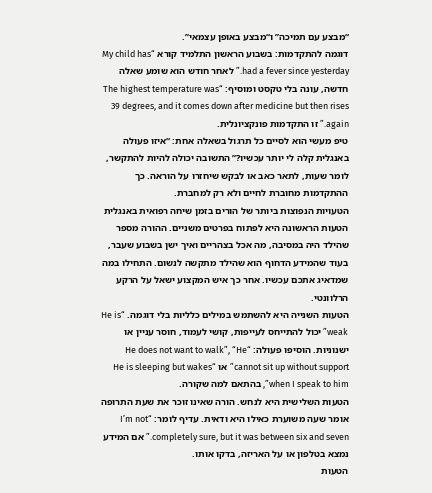“מבצע עם תמיכה” ו“מבצע באופן עצמאי”.
דוגמה להתקדמות: בשבוע הראשון התלמיד קורא “My child has had a fever since yesterday.” לאחר חודש הוא שומע שאלה חדשה, עונה בלי טקסט ומוסיף: “The highest temperature was 39 degrees, and it comes down after medicine but then rises again.” זו התקדמות פונקציונלית.
טיפ מעשי הוא לסיים כל תרגול בשאלה אחת: “איזו פעולה באנגלית קלה לי יותר עכשיו?” התשובה יכולה להיות להתקשר, לומר שעות, לתאר כאב או לבקש שיחזרו על הוראה. כך ההתקדמות מחוברת לחיים ולא רק למחברת.
הטעויות הנפוצות ביותר של הורים בזמן שיחה רפואית באנגלית
הטעות הראשונה היא לפתוח בפרטים משניים. ההורה מספר שהילד היה במסיבה, מה אכל בצהריים ואיך ישן בשבוע שעבר, בעוד שהמידע הדחוף הוא שהילד מתקשה לנשום. התחילו במה שמדאיג אתכם עכשיו. אחר כך איש המקצוע ישאל על הרקע הרלוונטי.
הטעות השנייה היא להשתמש במילים כלליות בלי דוגמה. “He is weak” יכול להתייחס לעייפות, קושי לעמוד, חוסר עניין או ישנוניות. הוסיפו פעולה: “He does not want to walk”, “He cannot sit up without support” או “He is sleeping but wakes when I speak to him”, בהתאם למה שקורה.
הטעות השלישית היא לנחש. הורה שאינו זוכר את שעת התרופה אומר שעה משוערת כאילו היא ודאית. עדיף לומר: “I’m not completely sure, but it was between six and seven.” אם המידע נמצא בטלפון או על האריזה, בדקו אותו.
הטעות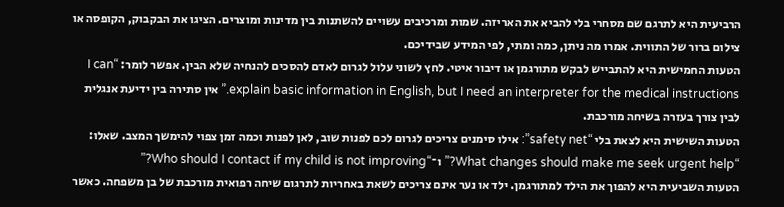הרביעית היא לתרגם שם מסחרי בלי להביא את האריזה. שמות ומרכיבים עשויים להשתנות בין מדינות ומוצרים. הציגו את הבקבוק, הקופסה או צילום ברור של התווית. אמרו מה ניתן, כמה ומתי, לפי המידע שבידיכם.
הטעות החמישית היא להתבייש לבקש מתורגמן או דיבור איטי. לחץ לשוני עלול לגרום לאדם להסכים להנחיה שלא הבין. אפשר לומר: “I can explain basic information in English, but I need an interpreter for the medical instructions.” אין סתירה בין ידיעת אנגלית לבין צורך בעזרה בשיחה מורכבת.
הטעות השישית היא לצאת בלי “safety net”: אילו סימנים צריכים לגרום לכם לפנות שוב, לאן לפנות וכמה זמן צפוי להימשך המצב. שאלו: “What changes should make me seek urgent help?” ו־“Who should I contact if my child is not improving?”
הטעות השביעית היא להפוך את הילד למתורגמן. ילד או נער אינם צריכים לשאת באחריות לתרגום שיחה רפואית מורכבת של בן משפחה. כאשר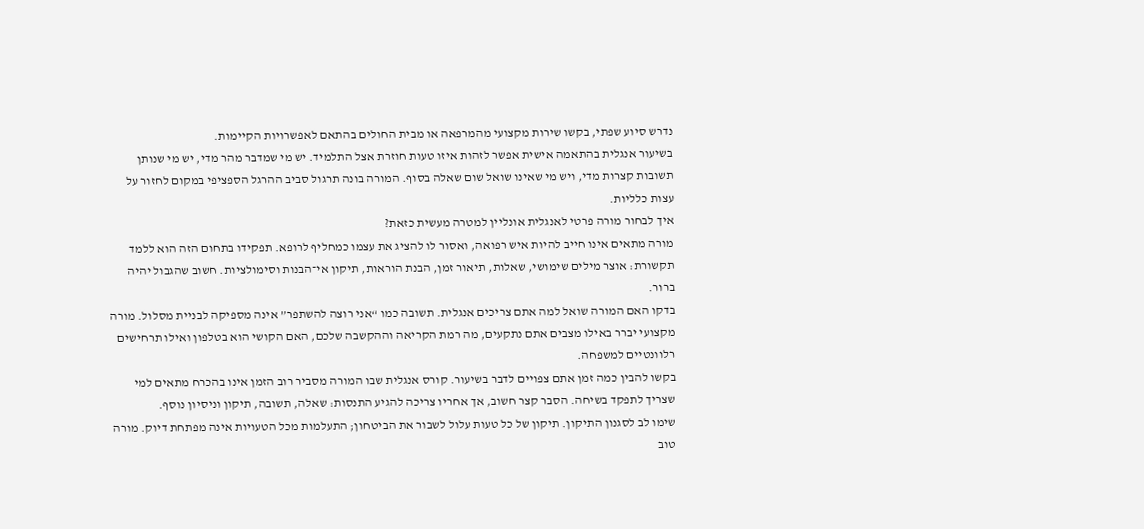נדרש סיוע שפתי, בקשו שירות מקצועי מהמרפאה או מבית החולים בהתאם לאפשרויות הקיימות.
בשיעור אנגלית בהתאמה אישית אפשר לזהות איזו טעות חוזרת אצל התלמיד. יש מי שמדבר מהר מדי, יש מי שנותן תשובות קצרות מדי, ויש מי שאינו שואל שום שאלה בסוף. המורה בונה תרגול סביב ההרגל הספציפי במקום לחזור על עצות כלליות.
איך לבחור מורה פרטי לאנגלית אונליין למטרה מעשית כזאת?
מורה מתאים אינו חייב להיות איש רפואה, ואסור לו להציג את עצמו כמחליף לרופא. תפקידו בתחום הזה הוא ללמד תקשורת: אוצר מילים שימושי, שאלות, תיאור זמן, הבנת הוראות, תיקון אי־הבנות וסימולציות. חשוב שהגבול יהיה ברור.
בדקו האם המורה שואל למה אתם צריכים אנגלית. תשובה כמו “אני רוצה להשתפר” אינה מספיקה לבניית מסלול. מורה מקצועי יברר באילו מצבים אתם נתקעים, מה רמת הקריאה וההקשבה שלכם, האם הקושי הוא בטלפון ואילו תרחישים רלוונטיים למשפחה.
בקשו להבין כמה זמן אתם צפויים לדבר בשיעור. קורס אנגלית שבו המורה מסביר רוב הזמן אינו בהכרח מתאים למי שצריך לתפקד בשיחה. הסבר קצר חשוב, אך אחריו צריכה להגיע התנסות: שאלה, תשובה, תיקון וניסיון נוסף.
שימו לב לסגנון התיקון. תיקון של כל טעות עלול לשבור את הביטחון; התעלמות מכל הטעויות אינה מפתחת דיוק. מורה טוב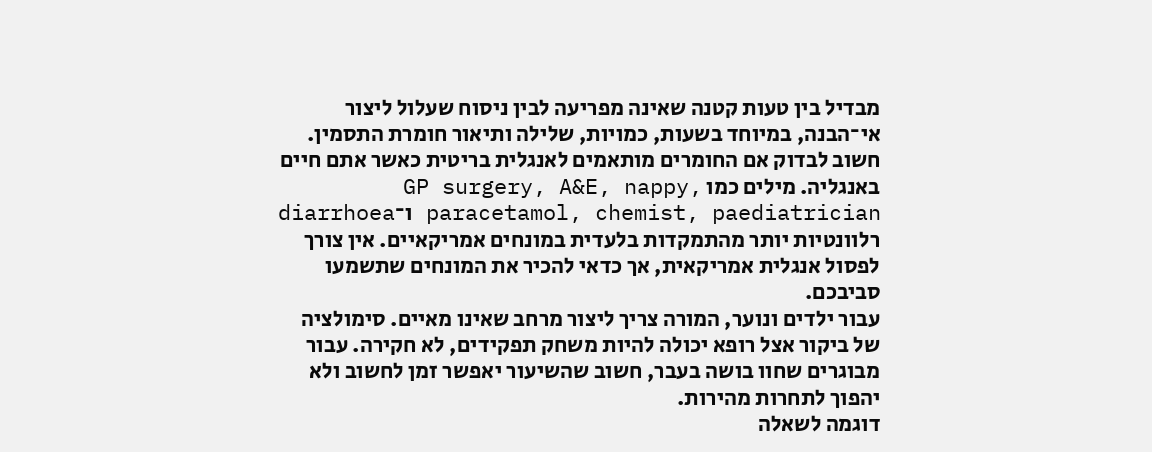מבדיל בין טעות קטנה שאינה מפריעה לבין ניסוח שעלול ליצור אי־הבנה, במיוחד בשעות, כמויות, שלילה ותיאור חומרת התסמין.
חשוב לבדוק אם החומרים מותאמים לאנגלית בריטית כאשר אתם חיים באנגליה. מילים כמו GP surgery, A&E, nappy, paracetamol, chemist, paediatrician ו־diarrhoea רלוונטיות יותר מהתמקדות בלעדית במונחים אמריקאיים. אין צורך לפסול אנגלית אמריקאית, אך כדאי להכיר את המונחים שתשמעו סביבכם.
עבור ילדים ונוער, המורה צריך ליצור מרחב שאינו מאיים. סימולציה של ביקור אצל רופא יכולה להיות משחק תפקידים, לא חקירה. עבור מבוגרים שחוו בושה בעבר, חשוב שהשיעור יאפשר זמן לחשוב ולא יהפוך לתחרות מהירות.
דוגמה לשאלה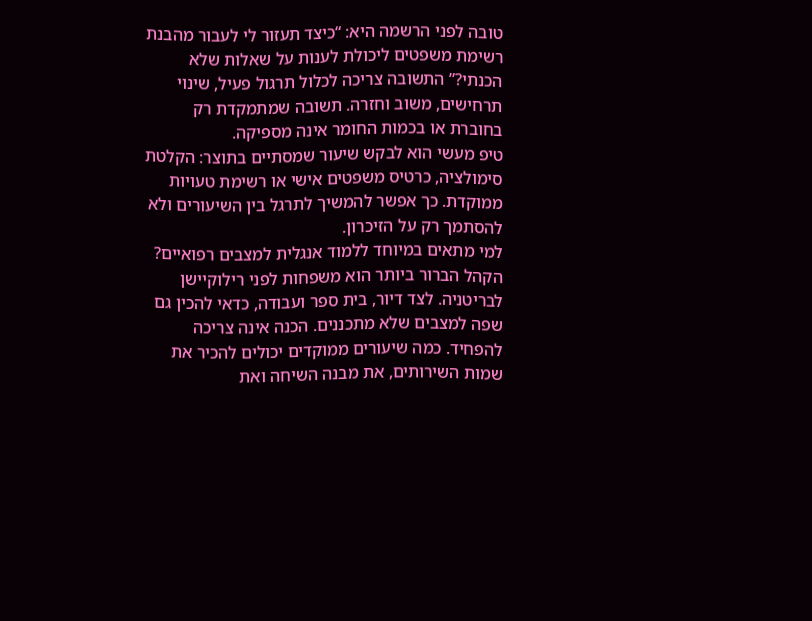טובה לפני הרשמה היא: “כיצד תעזור לי לעבור מהבנת רשימת משפטים ליכולת לענות על שאלות שלא הכנתי?” התשובה צריכה לכלול תרגול פעיל, שינוי תרחישים, משוב וחזרה. תשובה שמתמקדת רק בחוברת או בכמות החומר אינה מספיקה.
טיפ מעשי הוא לבקש שיעור שמסתיים בתוצר: הקלטת סימולציה, כרטיס משפטים אישי או רשימת טעויות ממוקדת. כך אפשר להמשיך לתרגל בין השיעורים ולא להסתמך רק על הזיכרון.
למי מתאים במיוחד ללמוד אנגלית למצבים רפואיים?
הקהל הברור ביותר הוא משפחות לפני רילוקיישן לבריטניה. לצד דיור, בית ספר ועבודה, כדאי להכין גם שפה למצבים שלא מתכננים. הכנה אינה צריכה להפחיד. כמה שיעורים ממוקדים יכולים להכיר את שמות השירותים, את מבנה השיחה ואת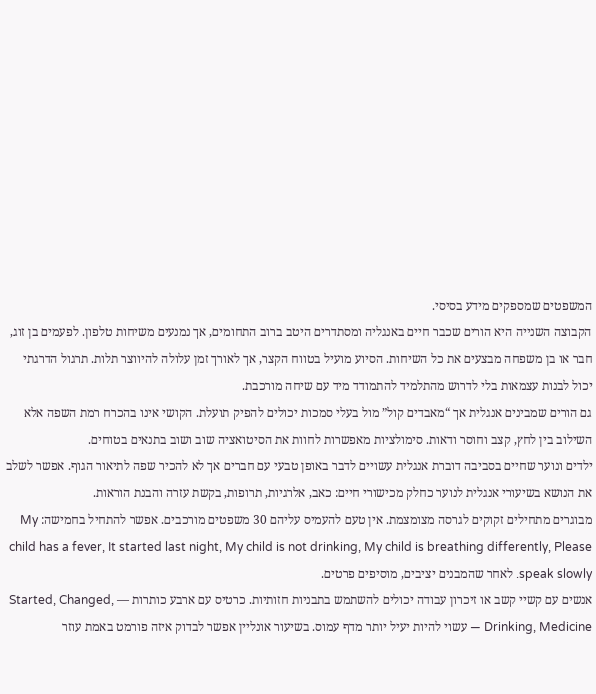המשפטים שמספקים מידע בסיסי.
הקבוצה השנייה היא הורים שכבר חיים באנגליה ומסתדרים היטב ברוב התחומים, אך נמנעים משיחות טלפון. לפעמים בן זוג, חבר או בן משפחה מבצעים את כל השיחות. הסיוע מועיל בטווח הקצר, אך לאורך זמן עלולה להיווצר תלות. תרגול הדרגתי יכול לבנות עצמאות בלי לדרוש מהתלמיד להתמודד מיד עם שיחה מורכבת.
גם הורים שמבינים אנגלית אך “מאבדים קול” מול בעלי סמכות יכולים להפיק תועלת. הקושי אינו בהכרח רמת השפה אלא השילוב בין לחץ, קצב וחוסר ודאות. סימולציות מאפשרות לחוות את הסיטואציה שוב ושוב בתנאים בטוחים.
ילדים ונוער שחיים בסביבה דוברת אנגלית עשויים לדבר באופן טבעי עם חברים אך לא להכיר שפה לתיאור הגוף. אפשר לשלב את הנושא בשיעורי אנגלית לנוער כחלק מכישורי חיים: כאב, אלרגיות, תרופות, בקשת עזרה והבנת הוראות.
מבוגרים מתחילים זקוקים לגרסה מצומצמת. אין טעם להעמיס עליהם 30 משפטים מורכבים. אפשר להתחיל בחמישה: My child has a fever, It started last night, My child is not drinking, My child is breathing differently, Please speak slowly. לאחר שהמבנים יציבים, מוסיפים פרטים.
אנשים עם קשיי קשב או זיכרון עבודה יכולים להשתמש בתבניות חזותיות. כרטיס עם ארבע כותרות — Started, Changed, Drinking, Medicine — עשוי להיות יעיל יותר מדף עמוס. בשיעור אונליין אפשר לבדוק איזה פורמט באמת עוזר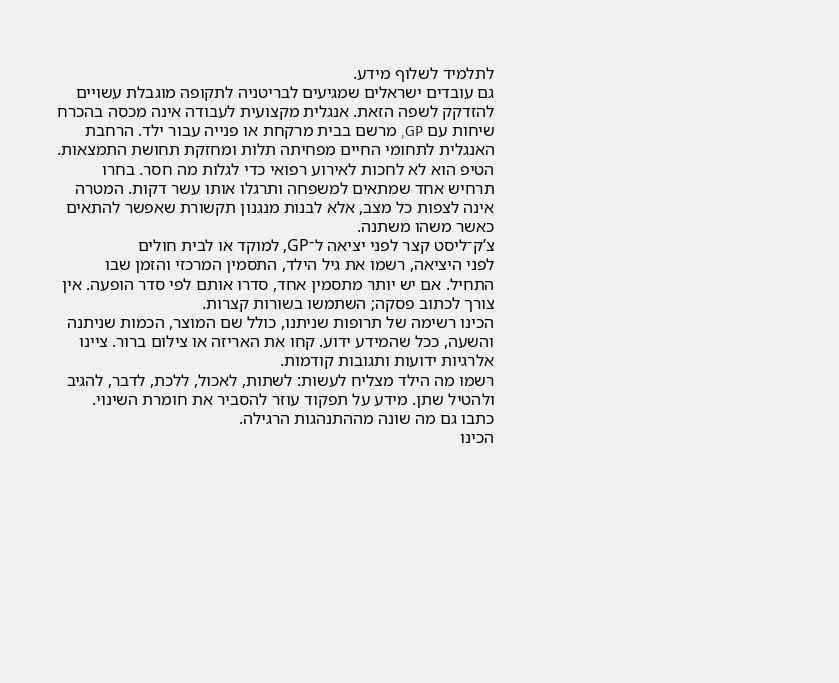לתלמיד לשלוף מידע.
גם עובדים ישראלים שמגיעים לבריטניה לתקופה מוגבלת עשויים להזדקק לשפה הזאת. אנגלית מקצועית לעבודה אינה מכסה בהכרח שיחות עם GP, מרשם בבית מרקחת או פנייה עבור ילד. הרחבת האנגלית לתחומי החיים מפחיתה תלות ומחזקת תחושת התמצאות.
הטיפ הוא לא לחכות לאירוע רפואי כדי לגלות מה חסר. בחרו תרחיש אחד שמתאים למשפחה ותרגלו אותו עשר דקות. המטרה אינה לצפות כל מצב, אלא לבנות מנגנון תקשורת שאפשר להתאים כאשר משהו משתנה.
צ’ק־ליסט קצר לפני יציאה ל־GP, למוקד או לבית חולים
לפני היציאה, רשמו את גיל הילד, התסמין המרכזי והזמן שבו התחיל. אם יש יותר מתסמין אחד, סדרו אותם לפי סדר הופעה. אין צורך לכתוב פסקה; השתמשו בשורות קצרות.
הכינו רשימה של תרופות שניתנו, כולל שם המוצר, הכמות שניתנה והשעה, ככל שהמידע ידוע. קחו את האריזה או צילום ברור. ציינו אלרגיות ידועות ותגובות קודמות.
רשמו מה הילד מצליח לעשות: לשתות, לאכול, ללכת, לדבר, להגיב ולהטיל שתן. מידע על תפקוד עוזר להסביר את חומרת השינוי. כתבו גם מה שונה מההתנהגות הרגילה.
הכינו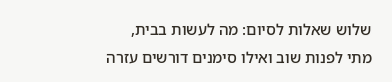שלוש שאלות לסיום: מה לעשות בבית, מתי לפנות שוב ואילו סימנים דורשים עזרה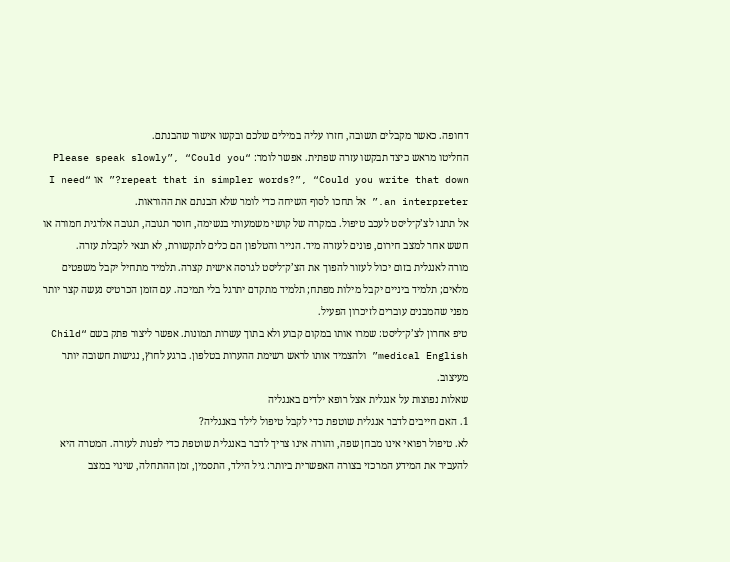דחופה. כאשר מקבלים תשובה, חזרו עליה במילים שלכם ובקשו אישור שהבנתם.
החליטו מראש כיצד תבקשו עזרה שפתית. אפשר לומר: “Please speak slowly”, “Could you repeat that in simpler words?”, “Could you write that down?” או “I need an interpreter.” אל תחכו לסוף השיחה כדי לומר שלא הבנתם את ההוראות.
אל תתנו לצ’ק־ליסט לעכב טיפול. במקרה של קושי משמעותי בנשימה, חוסר תגובה, תגובה אלרגית חמורה או חשש אחר למצב חירום, פונים לעזרה מיד. הנייר והטלפון הם כלים לתקשורת, לא תנאי לקבלת עזרה.
מורה לאנגלית בזום יכול לעזור להפוך את הצ’ק־ליסט לגרסה אישית קצרה. תלמיד מתחיל יקבל משפטים מלאים; תלמיד ביניים יקבל מילות מפתח; תלמיד מתקדם יתרגל בלי תמיכה. עם הזמן הכרטיס נעשה קצר יותר מפני שהמבנים עוברים לזיכרון הפעיל.
טיפ אחרון לצ’ק־ליסט: שמרו אותו במקום קבוע ולא בתוך עשרות תמונות. אפשר ליצור פתק בשם “Child medical English” ולהצמיד אותו לראש רשימת ההערות בטלפון. ברגע לחוץ, נגישות חשובה יותר מעיצוב.
שאלות נפוצות על אנגלית אצל רופא ילדים באנגליה
1. האם חייבים לדבר אנגלית שוטפת כדי לקבל טיפול לילד באנגליה?
לא. טיפול רפואי אינו מבחן שפה, והורה אינו צריך לדבר באנגלית שוטפת כדי לפנות לעזרה. המטרה היא להעביר את המידע המרכזי בצורה האפשרית ביותר: גיל הילד, התסמין, זמן ההתחלה, שינוי במצב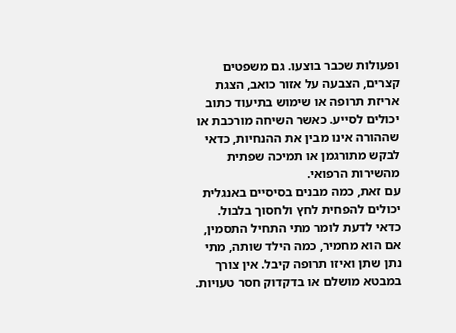ופעולות שכבר בוצעו. גם משפטים קצרים, הצבעה על אזור כואב, הצגת אריזת תרופה או שימוש בתיעוד כתוב יכולים לסייע. כאשר השיחה מורכבת או שההורה אינו מבין את ההנחיות, כדאי לבקש מתורגמן או תמיכה שפתית מהשירות הרפואי.
עם זאת, כמה מבנים בסיסיים באנגלית יכולים להפחית לחץ ולחסוך בלבול. כדאי לדעת לומר מתי התחיל התסמין, אם הוא מחמיר, כמה הילד שותה, מתי נתן שתן ואיזו תרופה קיבל. אין צורך במבטא מושלם או בדקדוק חסר טעויות.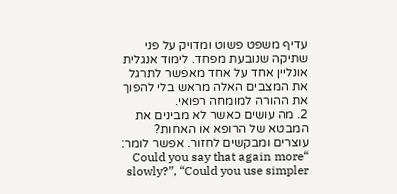עדיף משפט פשוט ומדויק על פני שתיקה שנובעת מפחד. לימוד אנגלית אונליין אחד על אחד מאפשר לתרגל את המצבים האלה מראש בלי להפוך את ההורה למומחה רפואי.
2. מה עושים כאשר לא מבינים את המבטא של הרופא או האחות?
עוצרים ומבקשים לחזור. אפשר לומר: “Could you say that again more slowly?”, “Could you use simpler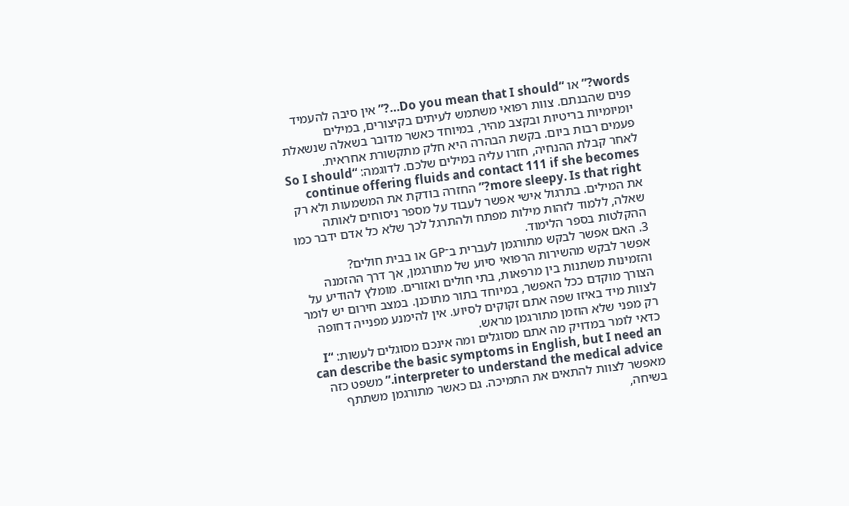words?” או “Do you mean that I should…?” אין סיבה להעמיד פנים שהבנתם. צוות רפואי משתמש לעיתים בקיצורים, במילים יומיומיות בריטיות ובקצב מהיר, במיוחד כאשר מדובר בשאלה שנשאלת פעמים רבות ביום. בקשת הבהרה היא חלק מתקשורת אחראית.
לאחר קבלת ההנחיה, חזרו עליה במילים שלכם. לדוגמה: “So I should continue offering fluids and contact 111 if she becomes more sleepy. Is that right?” החזרה בודקת את המשמעות ולא רק את המילים. בתרגול אישי אפשר לעבוד על מספר ניסוחים לאותה שאלה, ללמוד לזהות מילות מפתח ולהתרגל לכך שלא כל אדם ידבר כמו ההקלטות בספר הלימוד.
3. האם אפשר לבקש מתורגמן לעברית ב־GP או בבית חולים?
אפשר לבקש מהשירות הרפואי סיוע של מתורגמן, אך דרך ההזמנה והזמינות משתנות בין מרפאות, בתי חולים ואזורים. מומלץ להודיע על הצורך מוקדם ככל האפשר, במיוחד בתור מתוכנן. במצב חירום יש לומר לצוות מיד באיזו שפה אתם זקוקים לסיוע. אין להימנע מפנייה דחופה רק מפני שלא הוזמן מתורגמן מראש.
כדאי לומר במדויק מה אתם מסוגלים ומה אינכם מסוגלים לעשות: “I can describe the basic symptoms in English, but I need an interpreter to understand the medical advice.” משפט כזה מאפשר לצוות להתאים את התמיכה. גם כאשר מתורגמן משתתף בשיחה,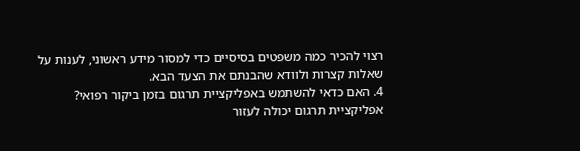רצוי להכיר כמה משפטים בסיסיים כדי למסור מידע ראשוני, לענות על שאלות קצרות ולוודא שהבנתם את הצעד הבא.
4. האם כדאי להשתמש באפליקציית תרגום בזמן ביקור רפואי?
אפליקציית תרגום יכולה לעזור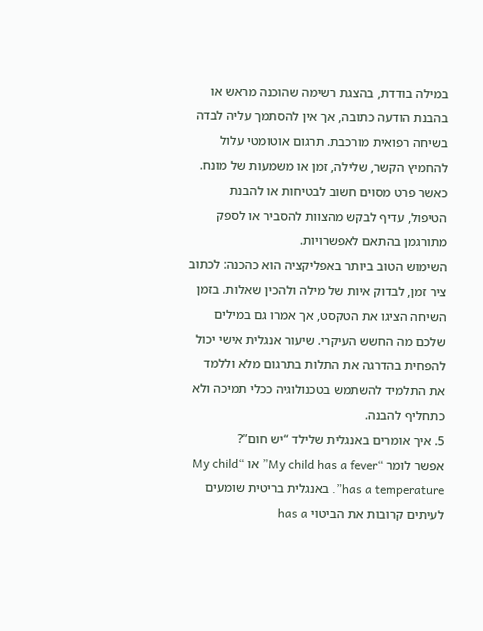במילה בודדת, בהצגת רשימה שהוכנה מראש או בהבנת הודעה כתובה, אך אין להסתמך עליה לבדה בשיחה רפואית מורכבת. תרגום אוטומטי עלול להחמיץ הקשר, שלילה, זמן או משמעות של מונח. כאשר פרט מסוים חשוב לבטיחות או להבנת הטיפול, עדיף לבקש מהצוות להסביר או לספק מתורגמן בהתאם לאפשרויות.
השימוש הטוב ביותר באפליקציה הוא כהכנה: לכתוב ציר זמן, לבדוק איות של מילה ולהכין שאלות. בזמן השיחה הציגו את הטקסט, אך אמרו גם במילים שלכם מה החשש העיקרי. שיעור אנגלית אישי יכול להפחית בהדרגה את התלות בתרגום מלא וללמד את התלמיד להשתמש בטכנולוגיה ככלי תמיכה ולא כתחליף להבנה.
5. איך אומרים באנגלית שלילד “יש חום”?
אפשר לומר “My child has a fever” או “My child has a temperature”. באנגלית בריטית שומעים לעיתים קרובות את הביטוי has a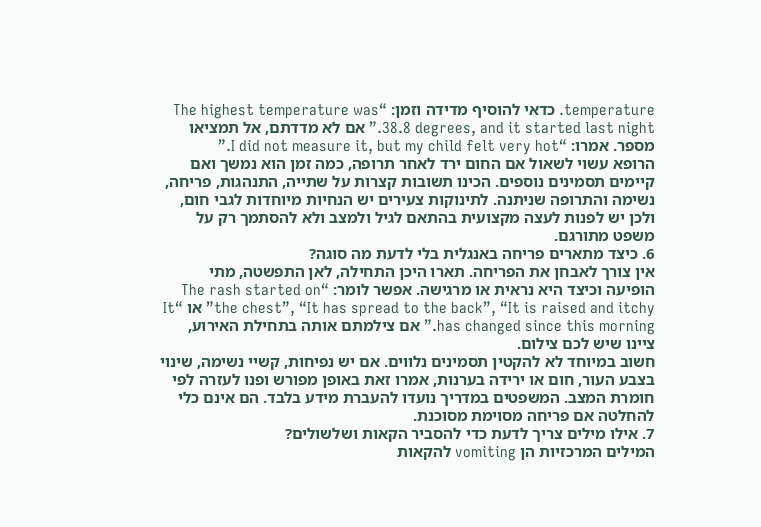temperature. כדאי להוסיף מדידה וזמן: “The highest temperature was 38.8 degrees, and it started last night.” אם לא מדדתם, אל תמציאו מספר. אמרו: “I did not measure it, but my child felt very hot.”
הרופא עשוי לשאול אם החום ירד לאחר תרופה, כמה זמן הוא נמשך ואם קיימים תסמינים נוספים. הכינו תשובות קצרות על שתייה, התנהגות, פריחה, נשימה והתרופה שניתנה. לתינוקות צעירים יש הנחיות מיוחדות לגבי חום, ולכן יש לפנות לעצה מקצועית בהתאם לגיל ולמצב ולא להסתמך רק על משפט מתורגם.
6. כיצד מתארים פריחה באנגלית בלי לדעת מה סוגה?
אין צורך לאבחן את הפריחה. תארו היכן התחילה, לאן התפשטה, מתי הופיעה וכיצד היא נראית או מרגישה. אפשר לומר: “The rash started on the chest”, “It has spread to the back”, “It is raised and itchy” או “It has changed since this morning.” אם צילמתם אותה בתחילת האירוע, ציינו שיש לכם צילום.
חשוב במיוחד לא להקטין תסמינים נלווים. אם יש נפיחות, קשיי נשימה, שינוי בצבע העור, חום או ירידה בערנות, אמרו זאת באופן מפורש ופנו לעזרה לפי חומרת המצב. המשפטים במדריך נועדו להעברת מידע בלבד. הם אינם כלי להחלטה אם פריחה מסוימת מסוכנת.
7. אילו מילים צריך לדעת כדי להסביר הקאות ושלשולים?
המילים המרכזיות הן vomiting להקאות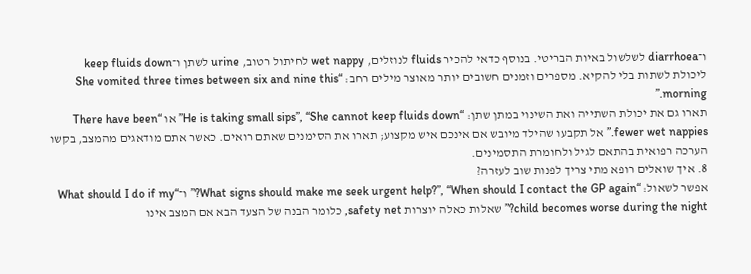ו־diarrhoea לשלשול באיות הבריטי. בנוסף כדאי להכיר fluids לנוזלים, wet nappy לחיתול רטוב, urine לשתן ו־keep fluids down ליכולת לשתות בלי להקיא. מספרים וזמנים חשובים יותר מאוצר מילים רחב: “She vomited three times between six and nine this morning.”
תארו גם את יכולת השתייה ואת השינוי במתן שתן: “He is taking small sips”, “She cannot keep fluids down” או “There have been fewer wet nappies.” אל תקבעו שהילד מיובש אם אינכם איש מקצוע; תארו את הסימנים שאתם רואים. כאשר אתם מודאגים מהמצב, בקשו הערכה רפואית בהתאם לגיל ולחומרת התסמינים.
8. איך שואלים רופא מתי צריך לפנות שוב לעזרה?
אפשר לשאול: “What signs should make me seek urgent help?”, “When should I contact the GP again?” ו־“What should I do if my child becomes worse during the night?” שאלות כאלה יוצרות safety net, כלומר הבנה של הצעד הבא אם המצב אינו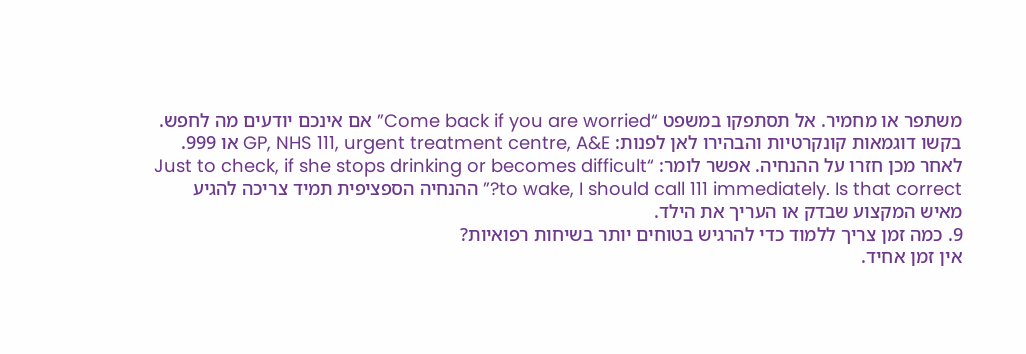משתפר או מחמיר. אל תסתפקו במשפט “Come back if you are worried” אם אינכם יודעים מה לחפש.
בקשו דוגמאות קונקרטיות והבהירו לאן לפנות: GP, NHS 111, urgent treatment centre, A&E או 999. לאחר מכן חזרו על ההנחיה. אפשר לומר: “Just to check, if she stops drinking or becomes difficult to wake, I should call 111 immediately. Is that correct?” ההנחיה הספציפית תמיד צריכה להגיע מאיש המקצוע שבדק או העריך את הילד.
9. כמה זמן צריך ללמוד כדי להרגיש בטוחים יותר בשיחות רפואיות?
אין זמן אחיד.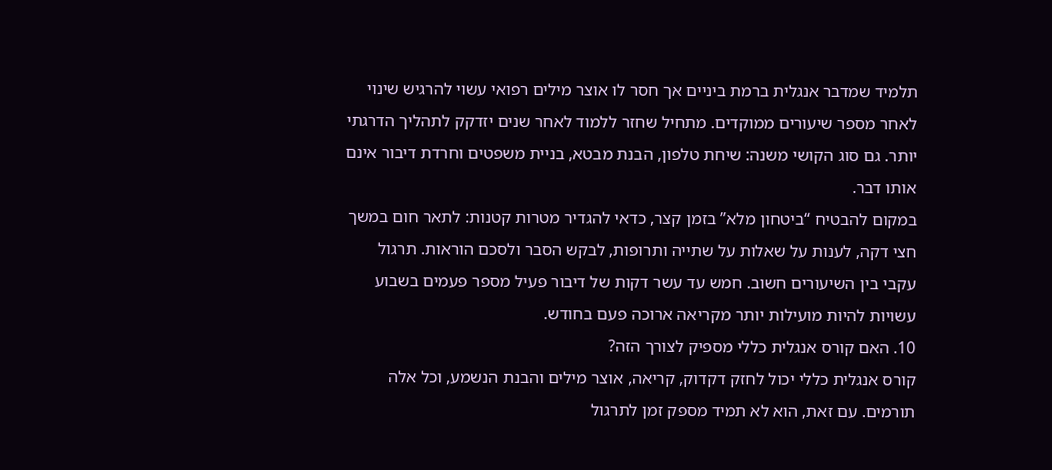תלמיד שמדבר אנגלית ברמת ביניים אך חסר לו אוצר מילים רפואי עשוי להרגיש שינוי לאחר מספר שיעורים ממוקדים. מתחיל שחזר ללמוד לאחר שנים יזדקק לתהליך הדרגתי יותר. גם סוג הקושי משנה: שיחת טלפון, הבנת מבטא, בניית משפטים וחרדת דיבור אינם אותו דבר.
במקום להבטיח “ביטחון מלא” בזמן קצר, כדאי להגדיר מטרות קטנות: לתאר חום במשך חצי דקה, לענות על שאלות על שתייה ותרופות, לבקש הסבר ולסכם הוראות. תרגול עקבי בין השיעורים חשוב. חמש עד עשר דקות של דיבור פעיל מספר פעמים בשבוע עשויות להיות מועילות יותר מקריאה ארוכה פעם בחודש.
10. האם קורס אנגלית כללי מספיק לצורך הזה?
קורס אנגלית כללי יכול לחזק דקדוק, קריאה, אוצר מילים והבנת הנשמע, וכל אלה תורמים. עם זאת, הוא לא תמיד מספק זמן לתרגול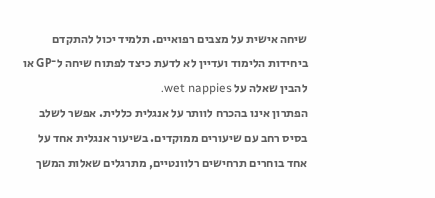שיחה אישית על מצבים רפואיים. תלמיד יכול להתקדם ביחידות הלימוד ועדיין לא לדעת כיצד לפתוח שיחה ל־GP או להבין שאלה על wet nappies.
הפתרון אינו בהכרח לוותר על אנגלית כללית. אפשר לשלב בסיס רחב עם שיעורים ממוקדים. בשיעור אנגלית אחד על אחד בוחרים תרחישים רלוונטיים, מתרגלים שאלות המשך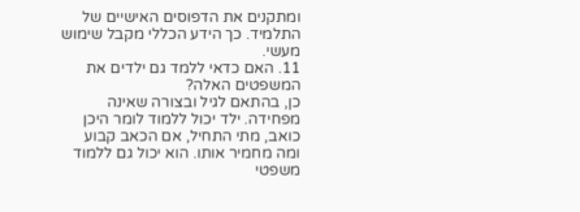ומתקנים את הדפוסים האישיים של התלמיד. כך הידע הכללי מקבל שימוש מעשי.
11. האם כדאי ללמד גם ילדים את המשפטים האלה?
כן, בהתאם לגיל ובצורה שאינה מפחידה. ילד יכול ללמוד לומר היכן כואב, מתי התחיל, אם הכאב קבוע ומה מחמיר אותו. הוא יכול גם ללמוד משפטי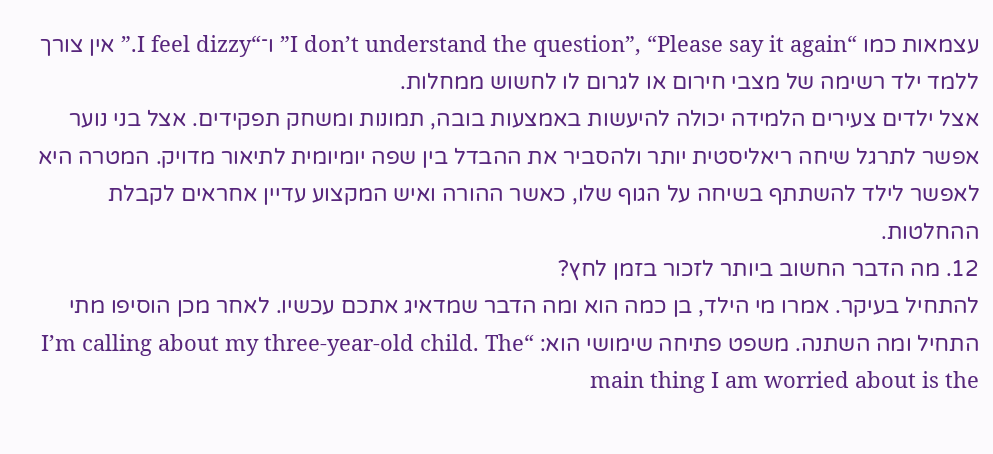עצמאות כמו “I don’t understand the question”, “Please say it again” ו־“I feel dizzy.” אין צורך ללמד ילד רשימה של מצבי חירום או לגרום לו לחשוש ממחלות.
אצל ילדים צעירים הלמידה יכולה להיעשות באמצעות בובה, תמונות ומשחק תפקידים. אצל בני נוער אפשר לתרגל שיחה ריאליסטית יותר ולהסביר את ההבדל בין שפה יומיומית לתיאור מדויק. המטרה היא לאפשר לילד להשתתף בשיחה על הגוף שלו, כאשר ההורה ואיש המקצוע עדיין אחראים לקבלת ההחלטות.
12. מה הדבר החשוב ביותר לזכור בזמן לחץ?
להתחיל בעיקר. אמרו מי הילד, בן כמה הוא ומה הדבר שמדאיג אתכם עכשיו. לאחר מכן הוסיפו מתי התחיל ומה השתנה. משפט פתיחה שימושי הוא: “I’m calling about my three-year-old child. The main thing I am worried about is the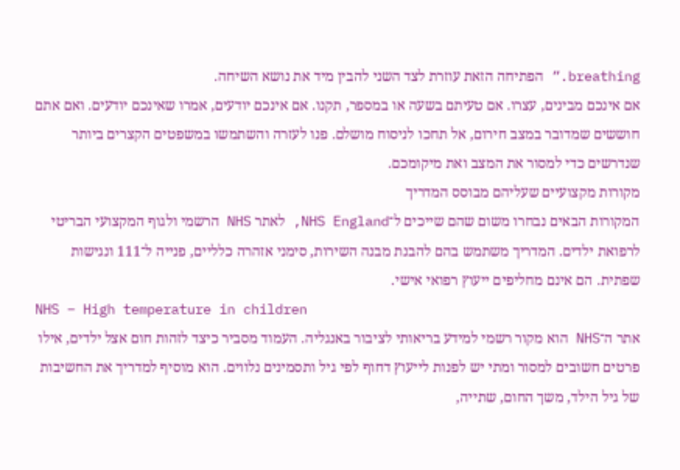breathing.” הפתיחה הזאת עוזרת לצד השני להבין מיד את נושא השיחה.
אם אינכם מבינים, עצרו. אם טעיתם בשעה או במספר, תקנו. אם אינכם יודעים, אמרו שאינכם יודעים. ואם אתם חוששים שמדובר במצב חירום, אל תחכו לניסוח מושלם. פנו לעזרה והשתמשו במשפטים הקצרים ביותר שנדרשים כדי למסור את המצב ואת מיקומכם.
מקורות מקצועיים שעליהם מבוסס המדריך
המקורות הבאים נבחרו משום שהם שייכים ל־NHS England, לאתר NHS הרשמי ולגוף המקצועי הבריטי לרפואת ילדים. המדריך משתמש בהם להבנת מבנה השירות, סימני אזהרה כלליים, פנייה ל־111 ונגישות שפתית. הם אינם מחליפים ייעוץ רפואי אישי.
NHS – High temperature in children
אתר ה־NHS הוא מקור רשמי למידע בריאותי לציבור באנגליה. העמוד מסביר כיצד לזהות חום אצל ילדים, אילו פרטים חשובים למסור ומתי יש לפנות לייעוץ דחוף לפי גיל ותסמינים נלווים. הוא מוסיף למדריך את החשיבות של גיל הילד, משך החום, שתייה,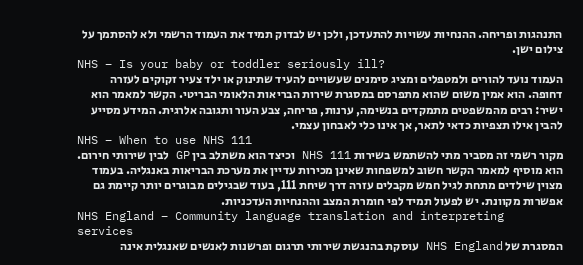התנהגות ופריחה. ההנחיות עשויות להתעדכן, ולכן יש לבדוק תמיד את העמוד הרשמי ולא להסתמך על צילום ישן.
NHS – Is your baby or toddler seriously ill?
העמוד נועד להורים ולמטפלים ומציג סימנים שעשויים להעיד שתינוק או ילד צעיר זקוקים לעזרה דחופה. הוא אמין משום שהוא מתפרסם במסגרת שירות הבריאות הלאומי הבריטי. הקשר למאמר הוא ישיר: רבים מהמשפטים מתמקדים בנשימה, ערנות, פריחה, צבע העור ותגובה אלרגית. המידע מסייע להבין אילו תצפיות כדאי לתאר, אך אינו כלי לאבחון עצמי.
NHS – When to use NHS 111
מקור רשמי זה מסביר מתי להשתמש בשירות NHS 111 וכיצד הוא משתלב בין GP לבין שירותי חירום. הוא מוסיף למאמר הקשר חשוב למשפחות שאינן מכירות עדיין את מערכת הבריאות באנגליה. בעמוד מצוין שילדים מתחת לגיל חמש מקבלים עזרה דרך שיחת 111, בעוד שבגילים מבוגרים יותר קיימת גם אפשרות מקוונת. יש לפעול תמיד לפי חומרת המצב וההנחיות העדכניות.
NHS England – Community language translation and interpreting services
המסגרת של NHS England עוסקת בהנגשת שירותי תרגום ופרשנות לאנשים שאנגלית אינה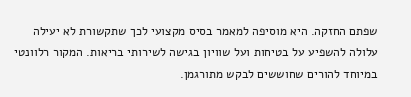שפתם החזקה. היא מוסיפה למאמר בסיס מקצועי לכך שתקשורת לא יעילה עלולה להשפיע על בטיחות ועל שוויון בגישה לשירותי בריאות. המקור רלוונטי במיוחד להורים שחוששים לבקש מתורגמן.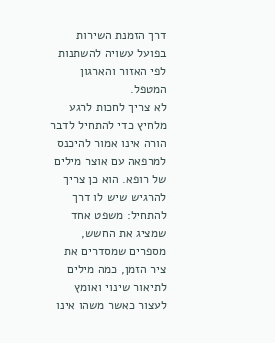דרך הזמנת השירות בפועל עשויה להשתנות לפי האזור והארגון המטפל.
לא צריך לחכות לרגע מלחיץ כדי להתחיל לדבר
הורה אינו אמור להיכנס למרפאה עם אוצר מילים של רופא. הוא כן צריך להרגיש שיש לו דרך להתחיל: משפט אחד שמציג את החשש, מספרים שמסדרים את ציר הזמן, כמה מילים לתיאור שינוי ואומץ לעצור כאשר משהו אינו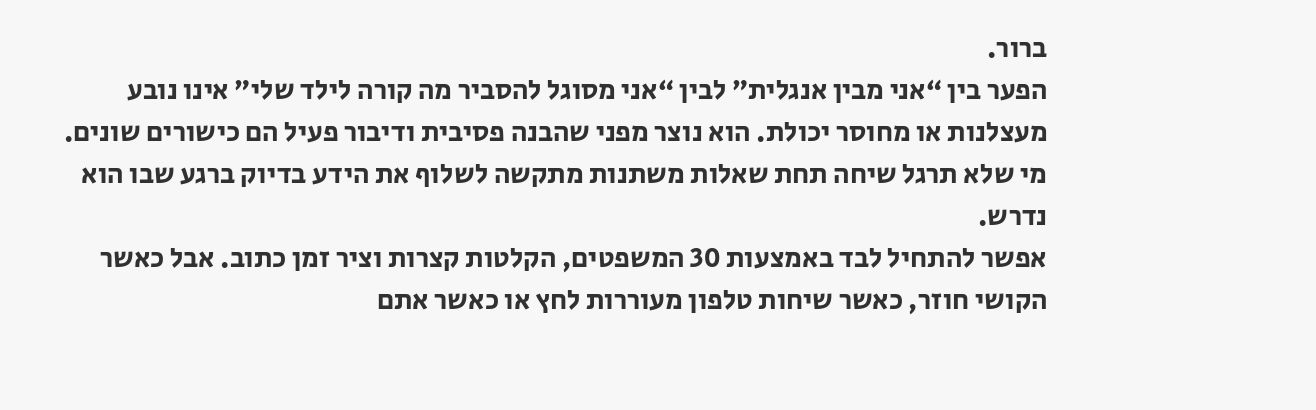ברור.
הפער בין “אני מבין אנגלית” לבין “אני מסוגל להסביר מה קורה לילד שלי” אינו נובע מעצלנות או מחוסר יכולת. הוא נוצר מפני שהבנה פסיבית ודיבור פעיל הם כישורים שונים. מי שלא תרגל שיחה תחת שאלות משתנות מתקשה לשלוף את הידע בדיוק ברגע שבו הוא נדרש.
אפשר להתחיל לבד באמצעות 30 המשפטים, הקלטות קצרות וציר זמן כתוב. אבל כאשר הקושי חוזר, כאשר שיחות טלפון מעוררות לחץ או כאשר אתם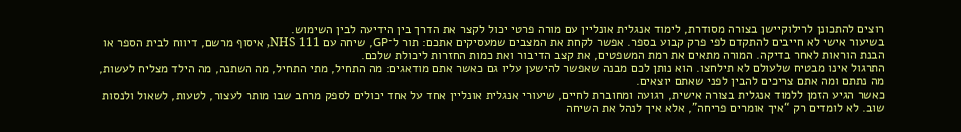רוצים להתכונן לרילוקיישן בצורה מסודרת, לימוד אנגלית אונליין עם מורה פרטי יכול לקצר את הדרך בין הידיעה לבין השימוש.
בשיעור אישי לא חייבים להתקדם לפי פרק קבוע בספר. אפשר לקחת את המצבים שמעסיקים אתכם: תור ל־GP, שיחה עם NHS 111, איסוף מרשם, דיווח לבית הספר או הבנת הוראות לאחר בדיקה. המורה מתאים את רמת המשפטים, את קצב הדיבור ואת כמות החזרות ליכולת שלכם.
התרגול אינו מבטיח שלעולם לא תילחצו. הוא נותן לכם מבנה שאפשר להישען עליו גם כאשר אתם מודאגים: מה התחיל, מתי התחיל, מה השתנה, מה הילד מצליח לעשות, מה נתתם ומה אתם צריכים להבין לפני שאתם יוצאים.
כאשר הגיע הזמן ללמוד אנגלית בצורה אישית, רגועה ומחוברת לחיים, שיעורי אנגלית אונליין אחד על אחד יכולים לספק מרחב שבו מותר לעצור, לטעות, לשאול ולנסות שוב. לא לומדים רק “איך אומרים פריחה”, אלא איך לנהל את השיחה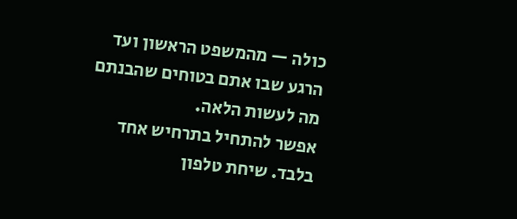כולה — מהמשפט הראשון ועד הרגע שבו אתם בטוחים שהבנתם מה לעשות הלאה.
אפשר להתחיל בתרחיש אחד בלבד. שיחת טלפון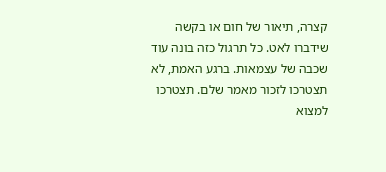קצרה, תיאור של חום או בקשה שידברו לאט. כל תרגול כזה בונה עוד שכבה של עצמאות. ברגע האמת, לא תצטרכו לזכור מאמר שלם. תצטרכו למצוא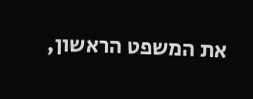את המשפט הראשון,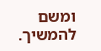ומשם להמשיך.